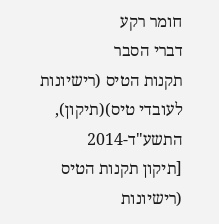חומר רקע
דברי הסבר
תקנות הטיס (רישיונות לעובדי טיס)(תיקון), התשע"ד-2014
[תיקון תקנות הטיס (רישיונות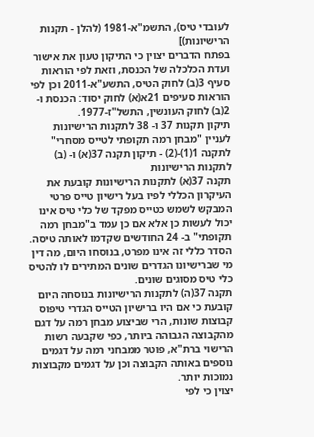לעובדי טיס), התשמ"א-1981 (להלן - תקנות הרישיונות)]
בפתח הדברים יצוין כי התיקון טעון את אישור ועדת הכלכלה של הכנסת, וזאת לפי הוראות סעיף 3(ב) לחוק הטיס, התשע"א-2011 וכן לפי הוראות סעיפים 21א(א) לחוק יסוד: הכנסת ו- 2(ב) לחוק העונשין, התשל"ז-1977.
תיקון תקנות 37 ו- 38 לתקנות הרישיונות לעניין "מבחן רמה תקופתי לטייס מסחרי"
לתקנה 1(1)-(2) - תיקון תקנה 37(א) ו- (ב) לתקנות הרישיונות
תקנה 37(א) לתקנות הרישיונות קובעת את העיקרון הכללי לפיו בעל רישיון טייס פרטי המבקש לשמש כטייס מפקד של כלי טיס אינו יכול לעשות כן אלא אם כן עמד ב"מבחן רמה תקופתי" ב- 24 החודשים שקדמו לאותה טיסה. הסדר כללי זה אינו מפרט, בנוסחו היום, מה דין מי שברישיונו הגדרים שונים המתירים לו להטיס כלי טיס מסוגים שונים.
תקנה 37(ה) לתקנות הרישיונות בנוסחה היום קובעת כי אם היו ברישיון הטייס הגדרי טיפוס קבוצות שונות, הרי שביצוע מבחן רמה על דגם מהקבוצה הגבוהה ביותר, כפי שקבעה רשות הרישוי ברת"א, פוטר ממבחני רמה על דגמים נוספים באותה הקבוצה וכן על דגמים מקבוצות נמוכות יותר.
יצוין כי לפי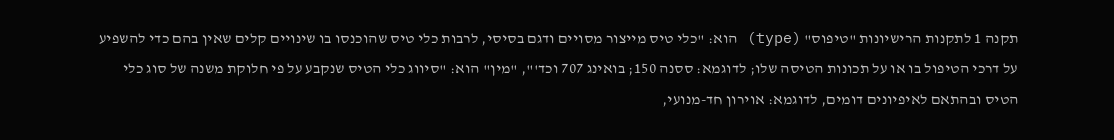תקנה 1 לתקנות הרישיונות "טיפוס" (type) הוא: "כלי טיס מייצור מסויים ודגם בסיסי, לרבות כלי טיס שהוכנסו בו שינויים קלים שאין בהם כדי להשפיע על דרכי הטיפול בו או על תכונות הטיסה שלו; לדוגמא: ססנה 150; בואינג 707 וכד'", "מין" הוא: "סיווג כלי הטיס שנקבע על פי חלוקת משנה של סוג כלי הטיס ובהתאם לאיפיונים דומים, לדוגמא: אוירון חד-מנועי,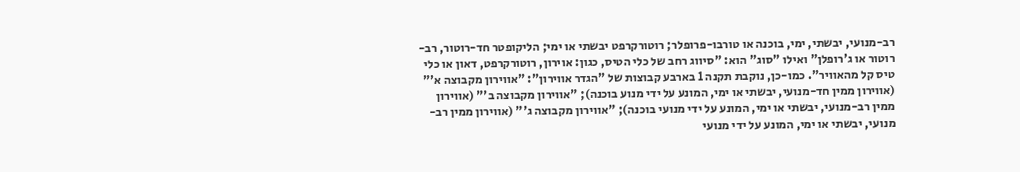רב-מנועי, יבשתי, ימי, בוכנה או טורבו-פרופלר; רוטורקרפט יבשתי או ימי; הליקופטר חד-רוטור, רב-רוטור או ג'רופלן" ואילו "סוג" הוא: "סיווג רחב של כלי הטיס, כגון: אוירון, רוטורקרפט, דאון או כלי טיס קל מהאוויר". כמו-כן, נוקבת תקנה 1 בארבע קבוצות של "הגדר אווירון": "אווירון מקבוצה א'" (אווירון ממין חד-מנועי, יבשתי או ימי, המונע על ידי מנוע בוכנה); "אווירון מקבוצה ב'" (אווירון ממין רב-מנועי, יבשתי או ימי, המונע על ידי מנועי בוכנה); "אווירון מקבוצה ג'" (אווירון ממין רב-מנועי, יבשתי או ימי, המונע על ידי מנועי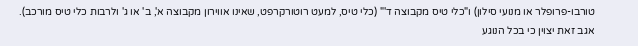טורבו-פרופלר או מנועי סילון) ו"כלי טיס מקבוצה ד'" (כלי טיס, למעט רוטורקרפט, שאינו אווירון מקבוצה א', ב' או ג' ולרבות כלי טיס מורכב).
אגב זאת יצוין כי בכל הנוגע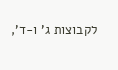לקבוצות ג' ו-ד',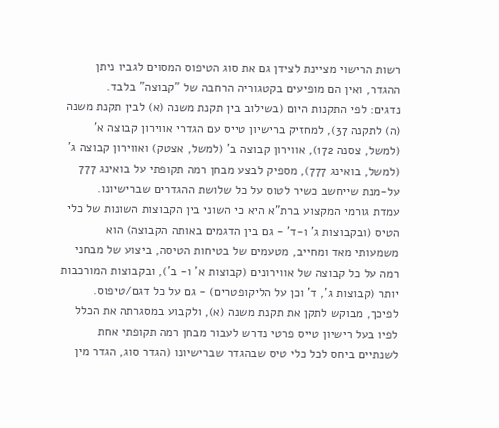רשות הרישוי מציינת לצידן גם את סוג הטיפוס המסוים לגביו ניתן ההגדר, ואין הם מופיעים בקטגוריה הרחבה של "קבוצה" בלבד.
נדגים: לפי התקנות היום (בשילוב בין תקנת משנה (א) לבין תקנת משנה (ה) לתקנה 37), למחזיק ברישיון טייס עם הגדרי אווירון קבוצה א' (למשל, צסנה 172), אווירון קבוצה ב' (למשל, אצטק) ואווירון קבוצה ג' (למשל, בואינג 777), מספיק לבצע מבחן רמה תקופתי על בואינג 777 על-מנת שייחשב כשיר לטוס על כל שלושת ההגדרים שברישיונו.
עמדת גורמי המקצוע ברת"א היא כי השוני בין הקבוצות השונות של כלי הטיס (ובקבוצות ג' ו-ד' - גם בין הדגמים באותה הקבוצה) הוא משמעותי מאד ומחייב, מטעמים של בטיחות הטיסה, ביצוע של מבחני רמה על כל קבוצה של אווירונים (קבוצות א' ו- ב'), ובקבוצות המורכבות יותר (קבוצות ג', ד' וכן על הליקופטרים) - גם על כל דגם/טיפוס.
לפיכך, מבוקש לתקן את תקנת משנה (א), ולקבוע במסגרתה את הכלל לפיו בעל רישיון טייס פרטי נדרש לעבור מבחן רמה תקופתי אחת לשנתיים ביחס לכל כלי טיס שבהגדר שברישיונו (הגדר סוג, הגדר מין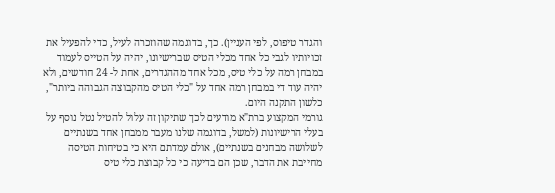והגדר טיפוס, לפי העניין). כך, בדוגמה שהוזכרה לעיל, כדי להפעיל את זכויותיו לגבי כל אחד מכלי הטיס שברישיונו, יהיה על הטייס לעמוד במבחן רמה על כלי טיס, מכל אחד מההגדרים, אחת ל- 24 חודשים, ולא יהיה עוד די במבחן רמה אחד על "כלי הטיס מהקבוצה הגבוהה ביותר", כלשון התקנה היום.
גורמי המקצוע ברת"א מודעים לכך שתיקון זה עלול להטיל נטל נוסף על בעלי הרישיונות (למשל, בדוגמה שלנו מעבר ממבחן אחד בשנתיים לשלושה מבחנים בשנתיים), אולם עמדתם היא כי בטיחות הטיסה מחייבת את הדבר, שכן הם בדיעה כי כל קבוצת כלי טיס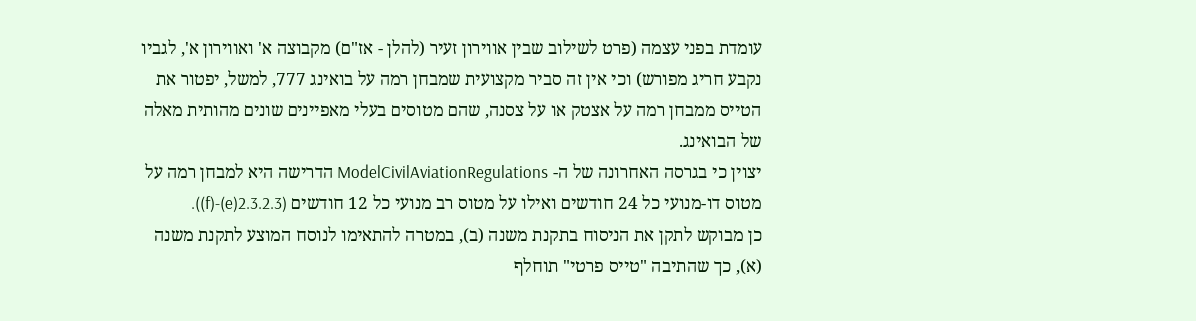עומדת בפני עצמה (פרט לשילוב שבין אווירון זעיר (להלן - אז"ם) מקבוצה א' ואווירון א', לגביו נקבע חריג מפורש) וכי אין זה סביר מקצועית שמבחן רמה על בואינג 777, למשל, יפטור את הטייס ממבחן רמה על אצטק או על צסנה, שהם מטוסים בעלי מאפיינים שונים מהותית מאלה של הבואינג.
יצוין כי בגרסה האחרונה של ה- ModelCivilAviationRegulations הדרישה היא למבחן רמה על מטוס דו-מנועי כל 24 חודשים ואילו על מטוס רב מנועי כל 12 חודשים (2.3.2.3(e)-(f)).
כן מבוקש לתקן את הניסוח בתקנת משנה (ב), במטרה להתאימו לנוסח המוצע לתקנת משנה (א), כך שהתיבה "טייס פרטי" תוחלף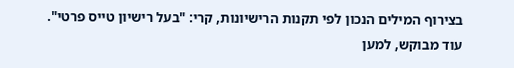בצירוף המילים הנכון לפי תקנות הרישיונות, קרי: "בעל רישיון טייס פרטי".
עוד מבוקש, למען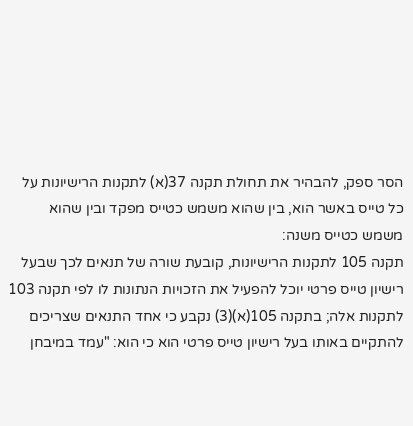הסר ספק, להבהיר את תחולת תקנה 37(א) לתקנות הרישיונות על כל טייס באשר הוא, בין שהוא משמש כטייס מפקד ובין שהוא משמש כטייס משנה:
תקנה 105 לתקנות הרישיונות, קובעת שורה של תנאים לכך שבעל רישיון טייס פרטי יוכל להפעיל את הזכויות הנתונות לו לפי תקנה 103 לתקנות אלה; בתקנה 105(א)(3) נקבע כי אחד התנאים שצריכים להתקיים באותו בעל רישיון טייס פרטי הוא כי הוא: "עמד במיבחן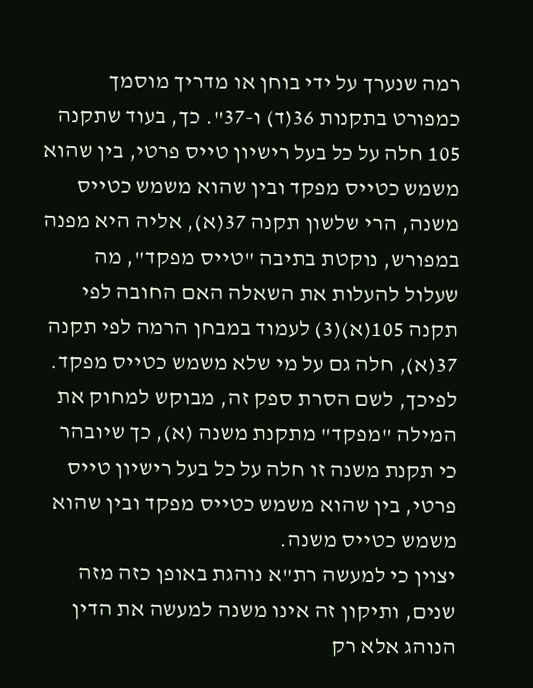רמה שנערך על ידי בוחן או מדריך מוסמך כמפורט בתקנות 36(ד) ו-37". כך, בעוד שתקנה 105 חלה על כל בעל רישיון טייס פרטי, בין שהוא משמש כטייס מפקד ובין שהוא משמש כטייס משנה, הרי שלשון תקנה 37(א), אליה היא מפנה במפורש, נוקטת בתיבה "טייס מפקד", מה שעלול להעלות את השאלה האם החובה לפי תקנה 105(א)(3) לעמוד במבחן הרמה לפי תקנה 37(א), חלה גם על מי שלא משמש כטייס מפקד.
לפיכך, לשם הסרת ספק זה, מבוקש למחוק את המילה "מפקד" מתקנת משנה (א), כך שיובהר כי תקנת משנה זו חלה על כל בעל רישיון טייס פרטי, בין שהוא משמש כטייס מפקד ובין שהוא משמש כטייס משנה.
יצוין כי למעשה רת"א נוהגת באופן כזה מזה שנים, ותיקון זה אינו משנה למעשה את הדין הנוהג אלא רק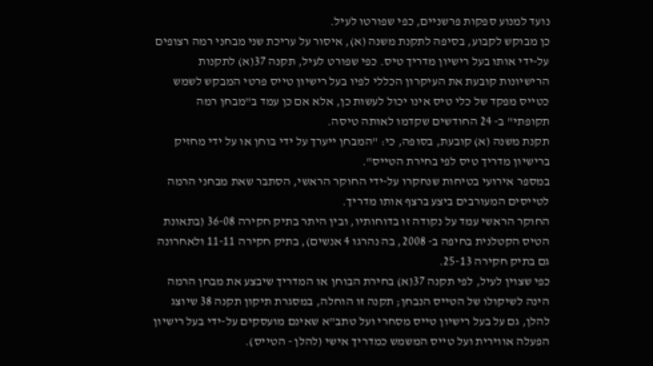נועד למנוע ספקות פרשניים, כפי שפורטו לעיל.
כן מבוקש לקבוע, בסיפה לתקנת משנה (א), איסור על עריכת שני מבחני רמה רצופים על-ידי אותו בעל רישיון מדריך טיס. כפי שפורט לעיל, תקנה 37(א) לתקנות הרישיונות קובעת את העיקרון הכללי לפיו בעל רישיון טייס פרטי המבקש לשמש כטייס מפקד של כלי טיס אינו יכול לעשות כן, אלא אם כן עמד ב"מבחן רמה תקופתי" ב- 24 החודשים שקדמו לאותה טיסה.
תקנת משנה (א) קובעת, בסופה, כי: "המבחן ייערך על ידי בוחן או על ידי מחזיק ברישיון מדריך טיס לפי בחירת הטייס".
במספר אירועי בטיחות שנחקרו על-ידי החוקר הראשי, הסתבר שאת מבחני הרמה לטייסים המעורבים ביצע ברצף אותו מדריך.
החוקר הראשי עמד על נקודה זו בדוחותיו, ובין היתר בתיק חקירה 36-08 (בתאונת הטיס הקטלנית בחיפה ב- 2008, בה נהרגו 4 אנשים), בתיק חקירה 11-11 ולאחרונה גם בתיק חקירה 25-13.
כפי שצוין לעיל, לפי תקנה 37(א) בחירת הבוחן או המדריך שיבצע את מבחן הרמה הינה לשיקולו של הטייס הנבחן; תקנה זו הוחלה, במסגרת תיקון תקנה 38 שיוצג להלן, גם על בעל רישיון טייס מסחרי ועל טתב"א שאינם מועסקים על-ידי בעל רישיון הפעלה אווירית ועל טייס המשמש כמדריך אישי (להלן - הטייס).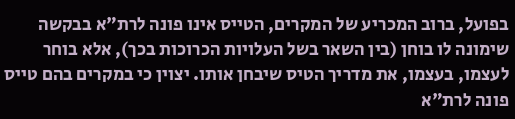בפועל, ברוב המכריע של המקרים, הטייס אינו פונה לרת"א בבקשה שימונה לו בוחן (בין השאר בשל העלויות הכרוכות בכך), אלא בוחר לעצמו, בעצמו, את מדריך הטיס שיבחן אותו. יצוין כי במקרים בהם טייס פונה לרת"א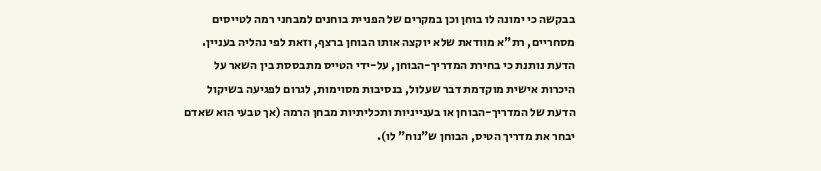בבקשה כי ימונה לו בוחן וכן במקרים של הפניית בוחנים למבחני רמה לטייסים מסחריים, רת"א מוודאת שלא יוקצה אותו הבוחן ברצף, וזאת לפי נהליה בעניין.
הדעת נותנת כי בחירת המדריך-הבוחן, על-ידי הטייס מתבססת בין השאר על היכרות אישית מוקדמת דבר שעלול, בנסיבות מסוימות, לגרום לפגיעה בשיקול הדעת של המדריך-הבוחן או בענייניות ותכליתיות מבחן הרמה (אך טבעי הוא שאדם יבחר את מדריך הטיס, הבוחן ש"נוח" לו).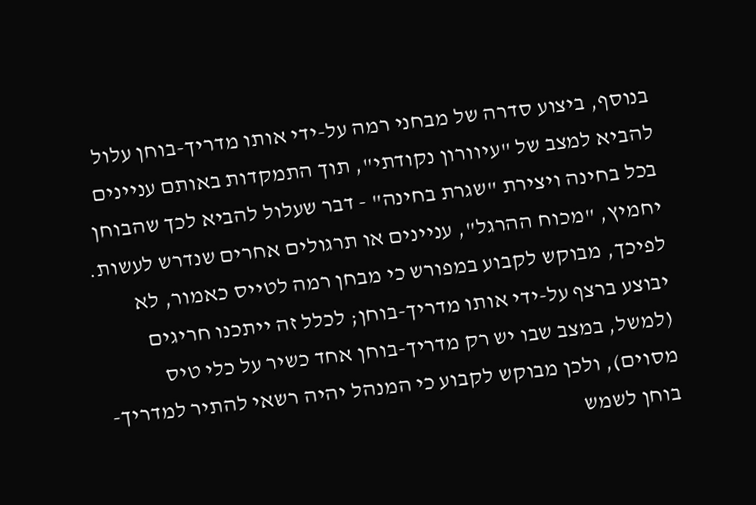בנוסף, ביצוע סדרה של מבחני רמה על-ידי אותו מדריך-בוחן עלול להביא למצב של "עיוורון נקודתי", תוך התמקדות באותם עניינים בכל בחינה ויצירת "שגרת בחינה" - דבר שעלול להביא לכך שהבוחן יחמיץ, "מכוח ההרגל", עניינים או תרגולים אחרים שנדרש לעשות.
לפיכך, מבוקש לקבוע במפורש כי מבחן רמה לטייס כאמור, לא יבוצע ברצף על-ידי אותו מדריך-בוחן; לכלל זה ייתכנו חריגים (למשל, במצב שבו יש רק מדריך-בוחן אחד כשיר על כלי טיס מסוים), ולכן מבוקש לקבוע כי המנהל יהיה רשאי להתיר למדריך-בוחן לשמש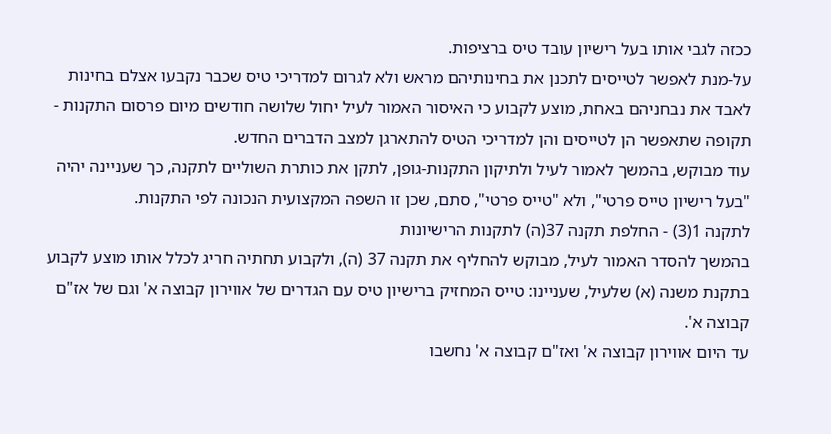ככזה לגבי אותו בעל רישיון עובד טיס ברציפות.
על-מנת לאפשר לטייסים לתכנן את בחינותיהם מראש ולא לגרום למדריכי טיס שכבר נקבעו אצלם בחינות לאבד את נבחניהם באחת, מוצע לקבוע כי האיסור האמור לעיל יחול שלושה חודשים מיום פרסום התקנות - תקופה שתאפשר הן לטייסים והן למדריכי הטיס להתארגן למצב הדברים החדש.
עוד מבוקש, בהמשך לאמור לעיל ולתיקון התקנות-גופן, לתקן את כותרת השוליים לתקנה, כך שעניינה יהיה "בעל רישיון טייס פרטי", ולא "טייס פרטי", סתם, שכן זו השפה המקצועית הנכונה לפי התקנות.
לתקנה 1(3) - החלפת תקנה 37(ה) לתקנות הרישיונות
בהמשך להסדר האמור לעיל, מבוקש להחליף את תקנה 37 (ה), ולקבוע תחתיה חריג לכלל אותו מוצע לקבוע בתקנת משנה (א) שלעיל, שעניינו: טייס המחזיק ברישיון טיס עם הגדרים של אווירון קבוצה א' וגם של אז"ם קבוצה א'.
עד היום אווירון קבוצה א' ואז"ם קבוצה א' נחשבו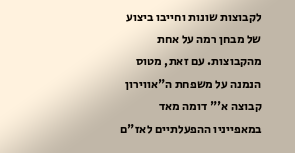לקבוצות שונות וחייבו ביצוע של מבחן רמה על אחת מהקבוצות. עם זאת, מטוס הנמנה על משפחת ה"אווירון קבוצה א'" דומה מאד במאפייניו ההפעלתיים לאז"ם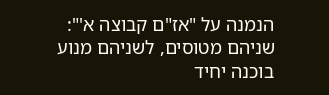הנמנה על "אז"ם קבוצה א'": שניהם מטוסים, לשניהם מנוע בוכנה יחיד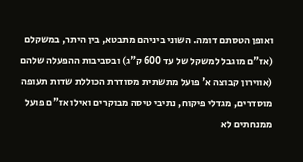ואופן הטסתם דומה. השוני ביניהם מתבטא, בין היתר, במשקלם (אז"ם מוגבל למשקל של עד 600 ק"ג) ובסביבות ההפעלה שלהם (אווירון קבוצה א' פועל מתשתית מסודרת הכוללת שדות תעופה מוסדרים, מגדלי פיקוח, נתיבי טיסה מבוקרים ואילו אז"ם פועל ממנחתים לא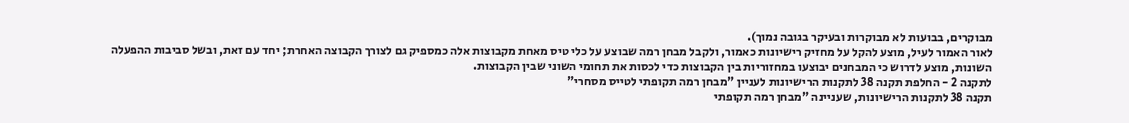מבוקרים, בבועות לא מבוקרות ובעיקר בגובה נמוך).
לאור האמור לעיל, מוצע להקל על מחזיק רישיונות כאמור, ולקבל מבחן רמה שבוצע על כלי טיס מאחת מקבוצות אלה כמספיק גם לצורך הקבוצה האחרת; יחד עם זאת, ובשל סביבות ההפעלה השונות, מוצע לדרוש כי המבחנים יבוצעו במחזוריות בין הקבוצות כדי לכסות את תחומי השוני שבין הקבוצות.
לתקנה 2 - החלפת תקנה 38 לתקנות הרישיונות לעניין "מבחן רמה תקופתי לטייס מסחרי"
תקנה 38 לתקנות הרישיונות, שעניינה "מבחן רמה תקופתי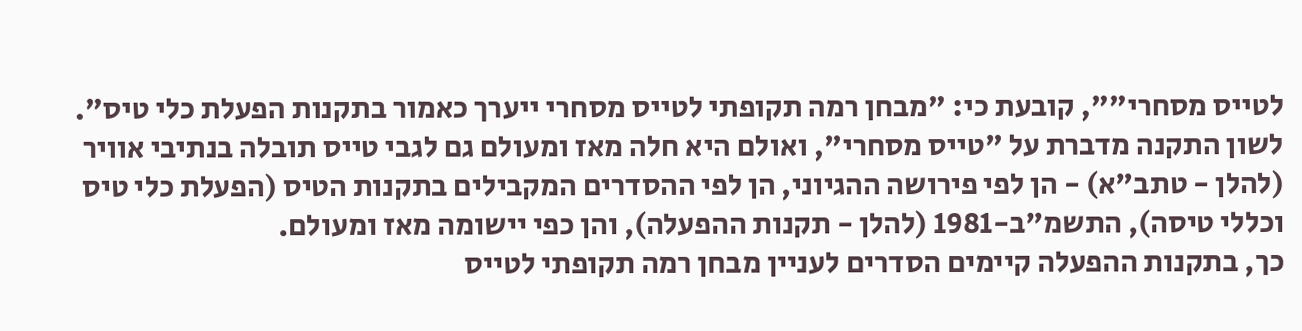לטייס מסחרי"", קובעת כי: "מבחן רמה תקופתי לטייס מסחרי ייערך כאמור בתקנות הפעלת כלי טיס". לשון התקנה מדברת על "טייס מסחרי", ואולם היא חלה מאז ומעולם גם לגבי טייס תובלה בנתיבי אוויר (להלן - טתב"א) - הן לפי פירושה ההגיוני, הן לפי ההסדרים המקבילים בתקנות הטיס (הפעלת כלי טיס וכללי טיסה), התשמ"ב-1981 (להלן - תקנות ההפעלה), והן כפי יישומה מאז ומעולם.
כך, בתקנות ההפעלה קיימים הסדרים לעניין מבחן רמה תקופתי לטייס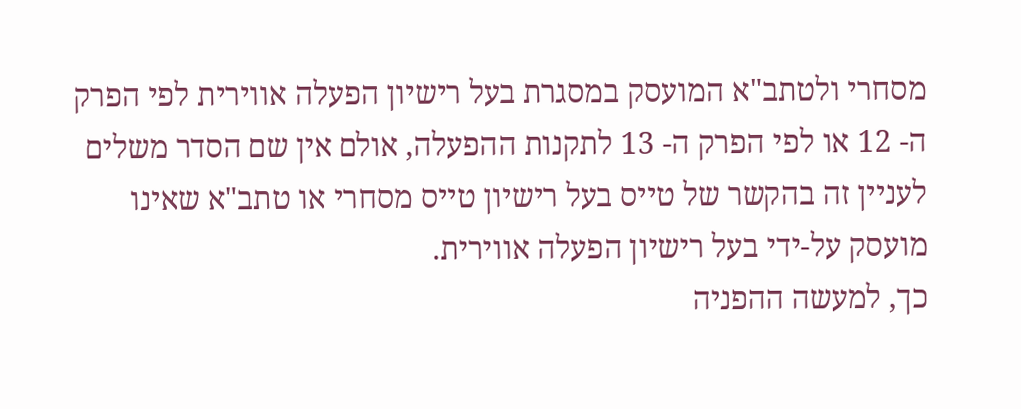מסחרי ולטתב"א המועסק במסגרת בעל רישיון הפעלה אווירית לפי הפרק ה- 12 או לפי הפרק ה- 13 לתקנות ההפעלה, אולם אין שם הסדר משלים לעניין זה בהקשר של טייס בעל רישיון טייס מסחרי או טתב"א שאינו מועסק על-ידי בעל רישיון הפעלה אווירית.
כך, למעשה ההפניה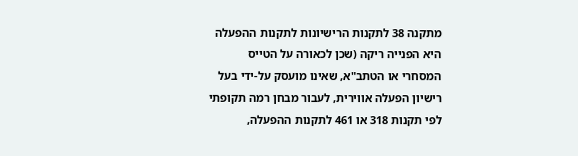מתקנה 38 לתקנות הרישיונות לתקנות ההפעלה היא הפנייה ריקה (שכן לכאורה על הטייס המסחרי או הטתב"א, שאינו מועסק על-ידי בעל רישיון הפעלה אווירית, לעבור מבחן רמה תקופתי לפי תקנות 318 או 461 לתקנות ההפעלה,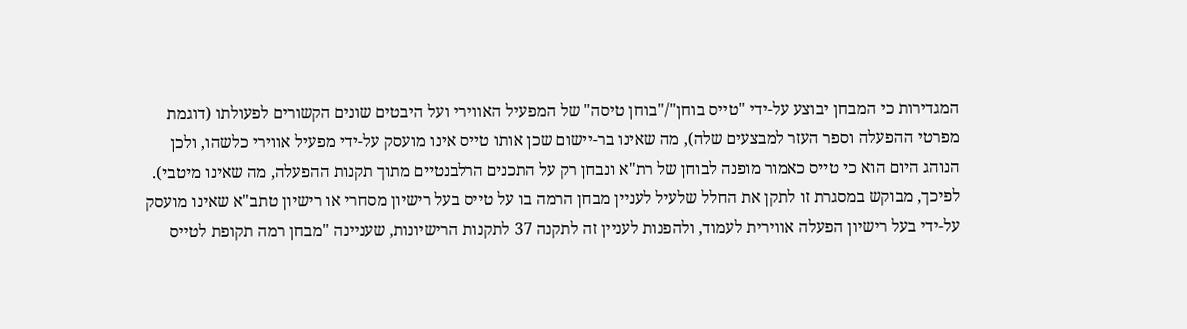המגדירות כי המבחן יבוצע על-ידי "טייס בוחן"/"בוחן טיסה" של המפעיל האווירי ועל היבטים שונים הקשורים לפעולתו (דוגמת מפרטי ההפעלה וספר העזר למבצעים שלה), מה שאינו בר-יישום שכן אותו טייס אינו מועסק על-ידי מפעיל אווירי כלשהו, ולכן הנוהג היום הוא כי טייס כאמור מופנה לבוחן של רת"א ונבחן רק על התכנים הרלבנטיים מתוך תקנות ההפעלה, מה שאינו מיטבי).
לפיכך, מבוקש במסגרת זו לתקן את החלל שלעיל לעניין מבחן הרמה בו על טייס בעל רישיון מסחרי או רישיון טתב"א שאינו מועסק על-ידי בעל רישיון הפעלה אווירית לעמוד, ולהפנות לעניין זה לתקנה 37 לתקנות הרישיונות, שעניינה "מבחן רמה תקופת לטייס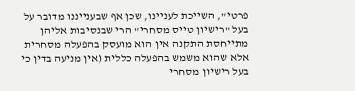פרטי", השייכת לעניינו, שכן אף שבענייננו מדובר על בעל "רישיון טייס מסחרי" הרי שבנסיבות אליהן מתייחסת התקנה אין הוא מועסק בהפעלה מסחרית אלא שהוא משמש בהפעלה כללית (אין מניעה בדין כי בעל רישיון מסחרי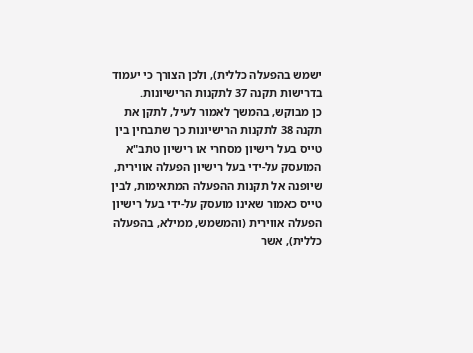ישמש בהפעלה כללית), ולכן הצורך כי יעמוד בדרישות תקנה 37 לתקנות הרישיונות.
כן מבוקש, בהמשך לאמור לעיל, לתקן את תקנה 38 לתקנות הרישיונות כך שתבחין בין טייס בעל רישיון מסחרי או רישיון טתב"א המועסק על-ידי בעל רישיון הפעלה אווירית, שיופנה אל תקנות ההפעלה המתאימות, לבין טייס כאמור שאינו מועסק על-ידי בעל רישיון הפעלה אווירית (והמשמש, ממילא, בהפעלה כללית), אשר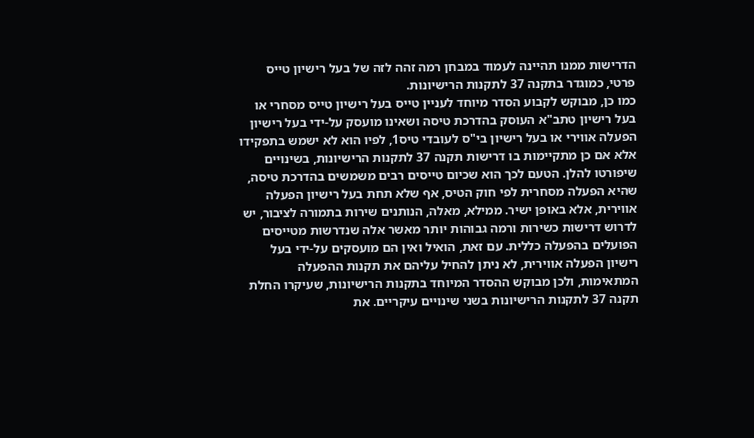הדרישות ממנו תהיינה לעמוד במבחן רמה זהה לזה של בעל רישיון טייס פרטי, כמוגדר בתקנה 37 לתקנות הרישיונות.
כמו כן, מבוקש לקבוע הסדר מיוחד לעניין טייס בעל רישיון טייס מסחרי או בעל רישיון טתב"א העוסק בהדרכת טיסה ושאינו מועסק על-ידי בעל רישיון הפעלה אווירי או בעל רישיון בי"ס לעובדי טיס1, לפיו הוא לא ישמש בתפקידו אלא אם כן מתקיימות בו דרישות תקנה 37 לתקנות הרישיונות, בשינויים שיפורטו להלן. הטעם לכך הוא שכיום טייסים רבים משמשים בהדרכת טיסה, שהיא הפעלה מסחרית לפי חוק הטיס, אף שלא תחת בעל רישיון הפעלה אווירית, אלא באופן ישיר. ממילא, מאלה, הנותנים שירות בתמורה לציבור, יש לדרוש דרישות כשירות ורמה גבוהות יותר מאשר אלה שנדרשות מטייסים הפועלים בהפעלה כללית. עם זאת, הואיל ואין הם מועסקים על-ידי בעל רישיון הפעלה אווירית, לא ניתן להחיל עליהם את תקנות ההפעלה המתאימות, ולכן מבוקש ההסדר המיוחד בתקנות הרישיונות, שעיקרו החלת תקנה 37 לתקנות הרישיונות בשני שינויים עיקריים. את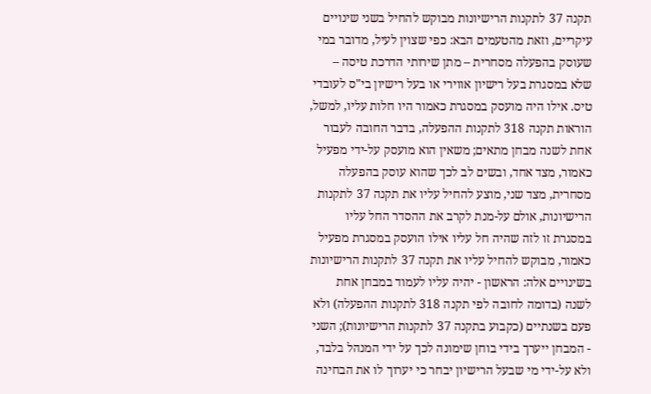תקנה 37 לתקנות הרישיונות מבוקש להחיל בשני שינויים עיקריים, וזאת מהטעמים הבא: כפי שצוין לעיל, מדובר במי שעוסק בהפעלה מסחרית – מתן שירותי הדרכת טיסה – שלא במסגרת בעל רישיון אווירי או בעל רישיון בי"ס לעובדי טיס. אילו היה מועסק במסגרת כאמור היו חלות עליו, למשל, הוראות תקנה 318 לתקנות ההפעלה, בדבר החובה לעבור אחת לשנה מבחן מתאים; משאין הוא מועסק על-ידי מפעיל כאמור, מצד אחד, ובשים לב לכך שהוא עוסק בהפעלה מסחרית, מצד שני, מוצע להחיל עליו את תקנה 37 לתקנות הרישיונות, אולם על-מנת לקרב את ההסדר החל עליו במסגרת זו לזה שהיה חל עליו אילו הועסק במסגרת מפעיל כאמור, מבוקש להחיל עליו את תקנה 37 לתקנות הרישיונות בשינויים אלה: הראשון - יהיה עליו לעמוד במבחן אחת לשנה (בדומה לחובה לפי תקנה 318 לתקנות ההפעלה) ולא פעם בשנתיים (כקבוע בתקנה 37 לתקנות הרישיונות); השני - המבחן ייערך בידי בוחן שימונה לכך על ידי המנהל בלבד, ולא על-ידי מי שבעל הרישיון יבחר כי יערוך לו את הבחינה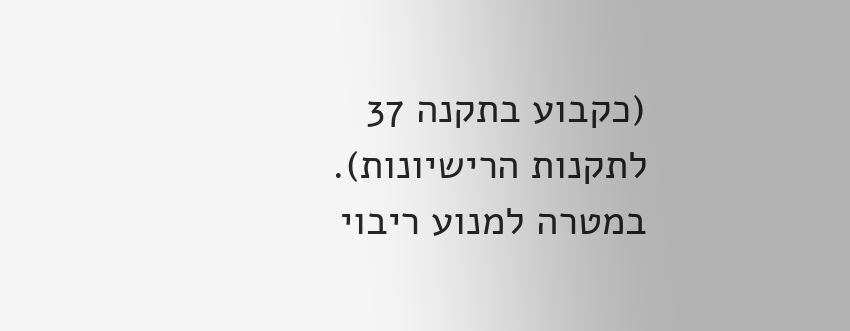(כקבוע בתקנה 37 לתקנות הרישיונות).
במטרה למנוע ריבוי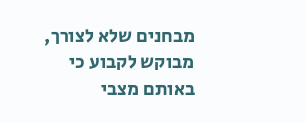מבחנים שלא לצורך, מבוקש לקבוע כי באותם מצבי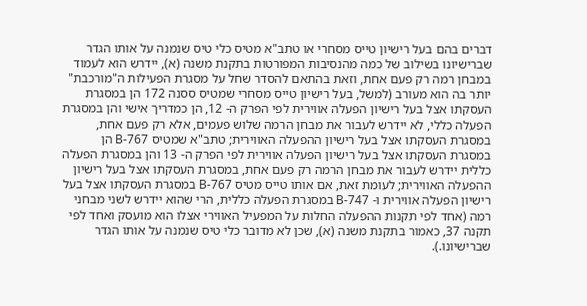דברים בהם בעל רישיון טייס מסחרי או טתב"א מטיס כלי טיס שנמנה על אותו הגדר שברישיונו בשילוב של כמה מהנסיבות המפורטות בתקנת משנה (א), יידרש הוא לעמוד במבחן רמה רק פעם אחת, וזאת בהתאם להסדר שחל על מסגרת הפעילות ה"מורכבת" יותר בה הוא מעורב (למשל, בעל רישיון טייס מסחרי שמטיס ססנה 172 הן במסגרת העסקתו אצל בעל רישיון הפעלה אווירית לפי הפרק ה- 12, הן כמדריך אישי והן במסגרת הפעלה כללי, לא יידרש לעבור את מבחן הרמה שלוש פעמים, אלא רק פעם אחת, במסגרת העסקתו אצל בעל רישיון ההפעלה האווירית; טתב"א שמטיס B-767 הן במסגרת העסקתו אצל בעל רישיון הפעלה אווירית לפי הפרק ה- 13 והן במסגרת הפעלה כללית יידרש לעבור את מבחן הרמה רק פעם אחת, במסגרת העסקתו אצל בעל רישיון ההפעלה האווירית; לעומת זאת, אם אותו טייס מטיס B-767 במסגרת העסקתו אצל בעל רישיון הפעלה אווירית ו- B-747 במסגרת הפעלה כללית, הרי שהוא יידרש לשני מבחני רמה (אחד לפי תקנות ההפעלה החלות על המפעיל האווירי אצלו הוא מועסק ואחד לפי תקנה 37, כאמור בתקנת משנה (א), שכן לא מדובר כלי טיס שנמנה על אותו הגדר שברישיונו.).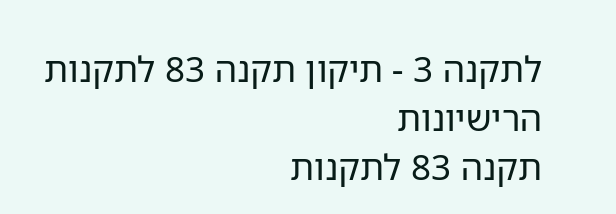לתקנה 3 - תיקון תקנה 83 לתקנות הרישיונות
תקנה 83 לתקנות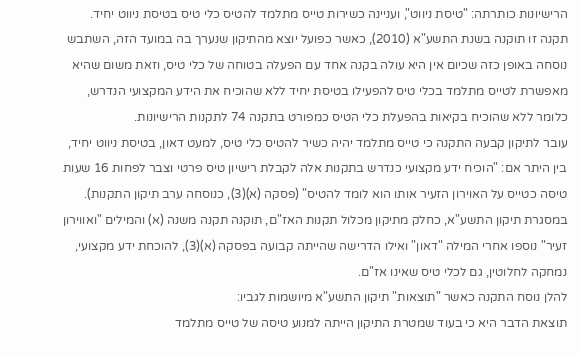הרישיונות כותרתה: "טיסת ניווט", ועניינה כשירות טייס מתלמד להטיס כלי טיס בטיסת ניווט יחיד.
תקנה זו תוקנה בשנת התשע"א (2010), כאשר כפועל יוצא מהתיקון שנערך בה במועד הזה, השתבש נוסחה באופן כזה שכיום אין היא עולה בקנה אחד עם הפעלה בטוחה של כלי טיס, וזאת משום שהיא מאפשרת לטייס מתלמד בכלי טיס להפעילו בטיסת יחיד ללא שהוכיח את הידע המקצועי הנדרש, כלומר ללא שהוכיח בקיאות בהפעלת כלי הטיס כמפורט בתקנה 74 לתקנות הרישיונות.
עובר לתיקון קבעה התקנה כי טייס מתלמד יהיה כשיר להטיס כלי טיס, למעט דאון, בטיסת ניווט יחיד, בין היתר אם: "הוכיח ידע מקצועי כנדרש בתקנות אלה לקבלת רישיון טיס פרטי וצבר לפחות 16 שעות טיסה כטייס על האוירון הזעיר אותו הוא לומד להטיס" (פסקה (א)(3), כנוסחה ערב תיקון התקנות).
במסגרת תיקון התשע"א, כחלק מתיקון מכלול תקנות האז"ם, תוקנה תקנה משנה (א) והמילים "ואווירון זעיר" נוספו אחרי המילה "דאון" ואילו הדרישה שהייתה קבועה בפסקה (א)(3), להוכחת ידע מקצועי, נמחקה לחלוטין, גם לכלי טיס שאינו אז"ם.
להלן נוסח התקנה כאשר "תוצאות" תיקון התשע"א מיושמות לגביו:
תוצאת הדבר היא כי בעוד שמטרת התיקון הייתה למנוע טיסה של טייס מתלמד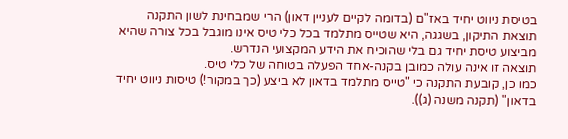בטיסת ניווט יחיד באז"ם (בדומה לקיים לעניין דאון) הרי שמבחינת לשון התקנה תוצאת התיקון, בשגגה, היא שטייס מתלמד בכל כלי טיס אינו מוגבל בכל צורה שהיא מביצוע טיסת יחיד גם בלי שהוכיח את הידע המקצועי הנדרש.
תוצאה זו אינה עולה כמובן בקנה-אחד הפעלה בטוחה של כלי טיס.
כמו כן, קובעת התקנה כי "טייס מתלמד בדאון לא ביצע (כך במקור!) טיסות ניווט יחיד בדאון" (תקנה משנה (ג)).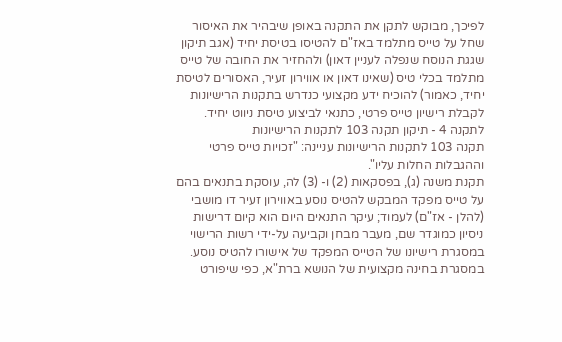לפיכך, מבוקש לתקן את התקנה באופן שיבהיר את האיסור שחל על טייס מתלמד באז"ם להטיסו בטיסת יחיד (אגב תיקון שגגת הנוסח שנפלה לעניין דאון) ולהחזיר את החובה של טייס מתלמד בכלי טיס (שאינו דאון או אווירון זעיר, האסורים לטיסת יחיד, כאמור) להוכיח ידע מקצועי כנדרש בתקנות הרישיונות לקבלת רישיון טייס פרטי, כתנאי לביצוע טיסת ניווט יחיד.
לתקנה 4 - תיקון תקנה 103 לתקנות הרישיונות
תקנה 103 לתקנות הרישיונות עניינה: "זכויות טייס פרטי וההגבלות החלות עליו".
תקנת משנה (ג), בפסקאות (2) ו- (3) לה, עוסקת בתנאים בהם על טייס מפקד המבקש להטיס נוסע באווירון זעיר דו מושבי (להלן - אז"ם) לעמוד; עיקר התנאים היום הוא קיום דרישות ניסיון כמוגדר שם, מעבר מבחן וקביעה על-ידי רשות הרישוי במסגרת רישיונו של הטייס המפקד של אישורו להטיס נוסע.
במסגרת בחינה מקצועית של הנושא ברת"א, כפי שיפורט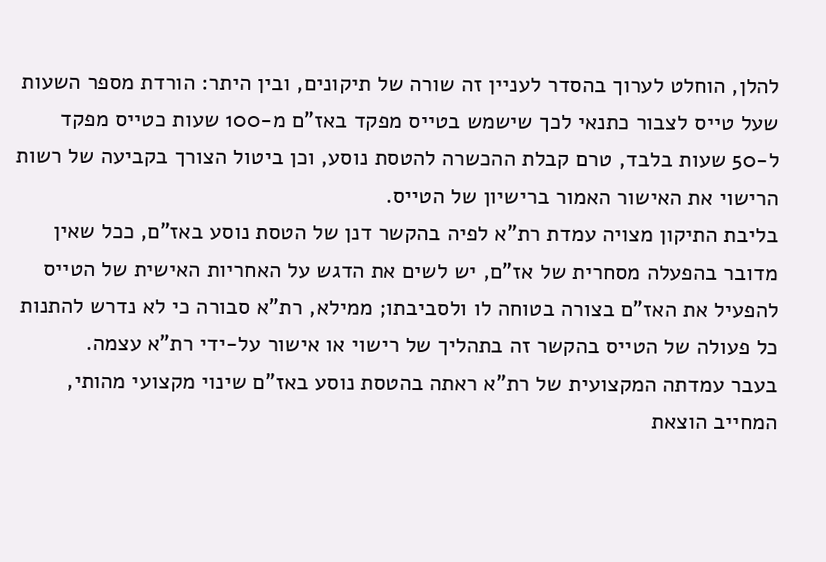להלן, הוחלט לערוך בהסדר לעניין זה שורה של תיקונים, ובין היתר: הורדת מספר השעות שעל טייס לצבור כתנאי לכך שישמש בטייס מפקד באז"ם מ-100 שעות כטייס מפקד ל-50 שעות בלבד, טרם קבלת ההכשרה להטסת נוסע, וכן ביטול הצורך בקביעה של רשות הרישוי את האישור האמור ברישיון של הטייס.
בליבת התיקון מצויה עמדת רת"א לפיה בהקשר דנן של הטסת נוסע באז"ם, ככל שאין מדובר בהפעלה מסחרית של אז"ם, יש לשים את הדגש על האחריות האישית של הטייס להפעיל את האז"ם בצורה בטוחה לו ולסביבתו; ממילא, רת"א סבורה כי לא נדרש להתנות כל פעולה של הטייס בהקשר זה בתהליך של רישוי או אישור על-ידי רת"א עצמה.
בעבר עמדתה המקצועית של רת"א ראתה בהטסת נוסע באז"ם שינוי מקצועי מהותי, המחייב הוצאת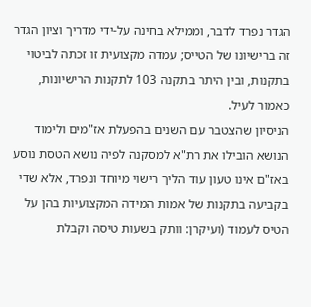הגדר נפרד לדבר, וממילא בחינה על-ידי מדריך וציון הגדר זה ברישיונו של הטייס; עמדה מקצועית זו זכתה לביטוי בתקנות, ובין היתר בתקנה 103 לתקנות הרישיונות, כאמור לעיל.
הניסיון שהצטבר עם השנים בהפעלת אז"מים ולימוד הנושא הובילו את רת"א למסקנה לפיה נושא הטסת נוסע באז"ם אינו טעון עוד הליך רישוי מיוחד ונפרד, אלא שדי בקביעה בתקנות של אמות המידה המקצועיות בהן על הטיס לעמוד (ועיקרן: וותק בשעות טיסה וקבלת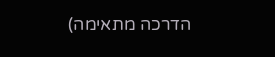הדרכה מתאימה)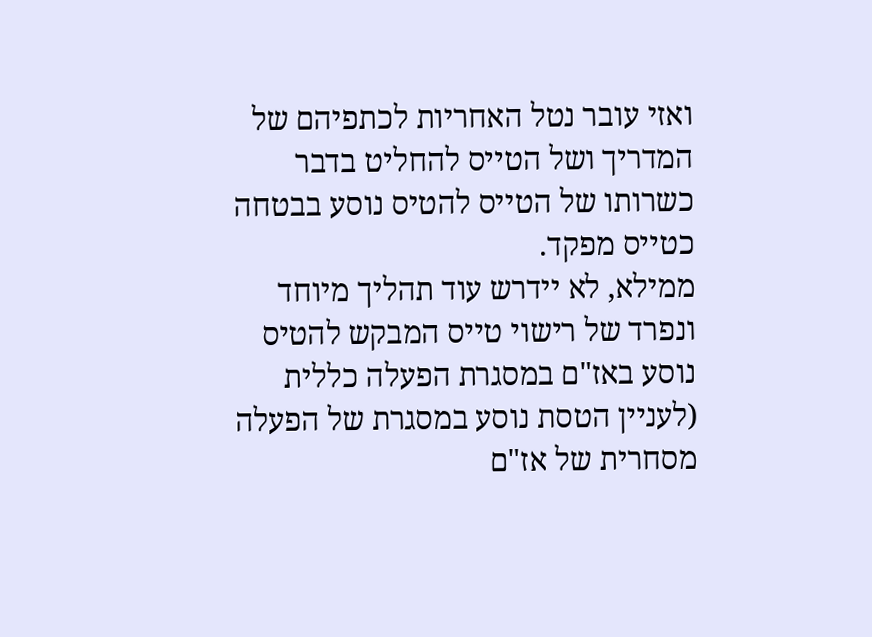ואזי עובר נטל האחריות לכתפיהם של המדריך ושל הטייס להחליט בדבר כשרותו של הטייס להטיס נוסע בבטחה כטייס מפקד.
ממילא, לא יידרש עוד תהליך מיוחד ונפרד של רישוי טייס המבקש להטיס נוסע באז"ם במסגרת הפעלה כללית (לעניין הטסת נוסע במסגרת של הפעלה מסחרית של אז"ם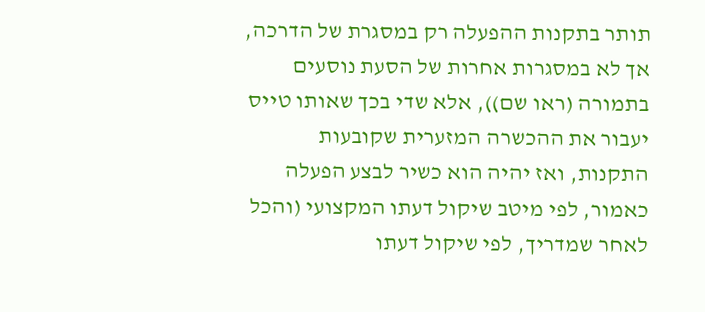תותר בתקנות ההפעלה רק במסגרת של הדרכה, אך לא במסגרות אחרות של הסעת נוסעים בתמורה (ראו שם)), אלא שדי בכך שאותו טייס יעבור את ההכשרה המזערית שקובעות התקנות, ואז יהיה הוא כשיר לבצע הפעלה כאמור, לפי מיטב שיקול דעתו המקצועי (והכל לאחר שמדריך, לפי שיקול דעתו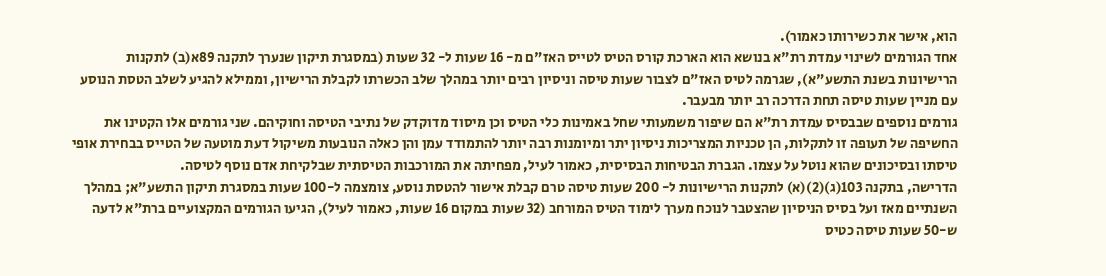הוא, אישר את כשירותו כאמור).
אחד הגורמים לשינוי עמדת רת"א בנושא הוא הארכת קורס הטיס לטייס האז"ם מ- 16 שעות ל- 32 שעות (במסגרת תיקון שנערך לתקנה 89א(ב) לתקנות הרישיונות בשנת התשע"א), שגרמה לטיס האז"ם לצבור שעות טיסה וניסיון רבים יותר במהלך שלב הכשרתו לקבלת הרישיון, וממילא להגיע לשלב הטסת הנוסע עם מניין שעות טיסה תחת הדרכה רב יותר מבעבר.
גורמים נוספים שבבסיס עמדת רת"א הם שיפור משמעותי שחל באמינות כלי הטיס וכן מיסוד מדוקדק של נתיבי הטיסה וחוקיהם. שני גורמים אלו הקטינו את החשיפה של תעופה זו לתקלות, הן טכניות המצריכות ניסיון יתר ומיומנות רבה יותר להתמודד עמן והן כאלה הנובעות משיקול דעת מוטעה של הטייס בבחירת אופי טיסתו ובסיכונים שהוא נוטל על עצמו. הגברת הבטיחות הבסיסית, כאמור לעיל, מפחיתה את המורכבות הטיסתית שבלקיחת אדם נוסף לטיסה.
הדרישה, בתקנה 103(ג)(2)(א) לתקנות הרישיונות ל- 200 שעות טיסה טרם קבלת אישור להטסת נוסע, צומצמה ל-100 שעות במסגרת תיקון התשע"א; במהלך השנתיים מאז ועל בסיס הניסיון שהצטבר לנוכח מערך לימוד הטיס המורחב (32 שעות במקום 16 שעות, כאמור לעיל), הגיעו הגורמים המקצועיים ברת"א לדעה ש-50 שעות טיסה כטיס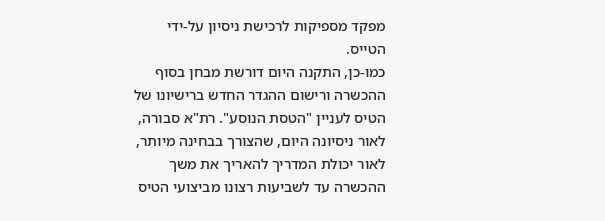מפקד מספיקות לרכישת ניסיון על-ידי הטייס.
כמו-כן, התקנה היום דורשת מבחן בסוף ההכשרה ורישום ההגדר החדש ברישיונו של הטיס לעניין "הטסת הנוסע". רת"א סבורה, לאור ניסיונה היום, שהצורך בבחינה מיותר, לאור יכולת המדריך להאריך את משך ההכשרה עד לשביעות רצונו מביצועי הטיס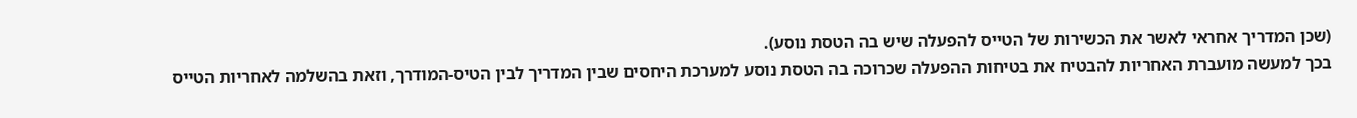(שכן המדריך אחראי לאשר את הכשירות של הטייס להפעלה שיש בה הטסת נוסע).
בכך למעשה מועברת האחריות להבטיח את בטיחות ההפעלה שכרוכה בה הטסת נוסע למערכת היחסים שבין המדריך לבין הטיס-המודרך, וזאת בהשלמה לאחריות הטייס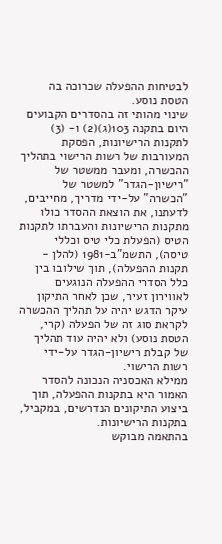לבטיחות ההפעלה שכרוכה בה הטסת נוסע.
שינוי מהותי זה בהסדרים הקבועים היום בתקנה 103(ג)(2) ו- (3) לתקנות הרישיונות, הפסקת המעורבות של רשות הרישוי בתהליך ההכשרה, ומעבר ממשטר של "רישיון-הגדר" למשטר של "הכשרה" על-ידי מדריך, מחייבים, לדעתנו, את הוצאת ההסדר כולו מתקנות הרישיונות והעברתו לתקנות הטיס (הפעלת כלי טיס וכללי טיסה), התשמ"ב-1981 (להלן - תקנות ההפעלה), תוך שילובו בין כלל הסדרי ההפעלה הנוגעים לאווירון זעיר, שכן לאחר התיקון עיקר הדגש יהיה על תהליך ההכשרה לקראת סוג זה של הפעלה (קרי, הטסת נוסע) ולא יהיה עוד תהליך של קבלת רישיון-הגדר על-ידי רשות הרישוי.
ממילא האכסניה הנכונה להסדר האמור היא בתקנות ההפעלה, תוך ביצוע התיקונים הנדרשים, במקביל, בתקנות הרישיונות.
בהתאמה מבוקש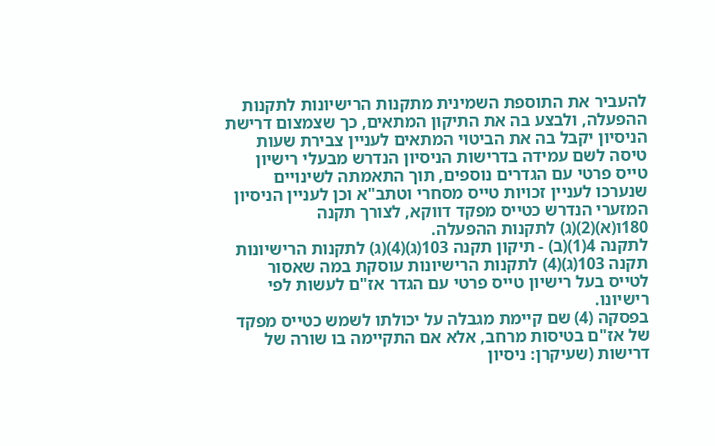להעביר את התוספת השמינית מתקנות הרישיונות לתקנות ההפעלה, ולבצע בה את התיקון המתאים, כך שצמצום דרישת הניסיון יקבל בה את הביטוי המתאים לעניין צבירת שעות טיסה לשם עמידה בדרישות הניסיון הנדרש מבעלי רישיון טייס פרטי עם הגדרים נוספים, תוך התאמתה לשינויים שנערכו לעניין זכויות טייס מסחרי וטתב"א וכן לעניין הניסיון המזערי הנדרש כטייס מפקד דווקא, לצורך תקנה 180ו(א)(2)(ג) לתקנות ההפעלה.
לתקנה 4(1)(ב) - תיקון תקנה 103(ג)(4)(ג) לתקנות הרישיונות
תקנה 103(ג)(4) לתקנות הרישיונות עוסקת במה שאסור לטייס בעל רישיון טייס פרטי עם הגדר אז"ם לעשות לפי רישיונו.
בפסקה (4) שם קיימת מגבלה על יכולתו לשמש כטייס מפקד של אז"ם בטיסות מרחב, אלא אם התקיימה בו שורה של דרישות (שעיקרן: ניסיון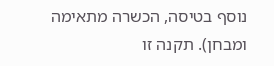נוסף בטיסה, הכשרה מתאימה ומבחן). תקנה זו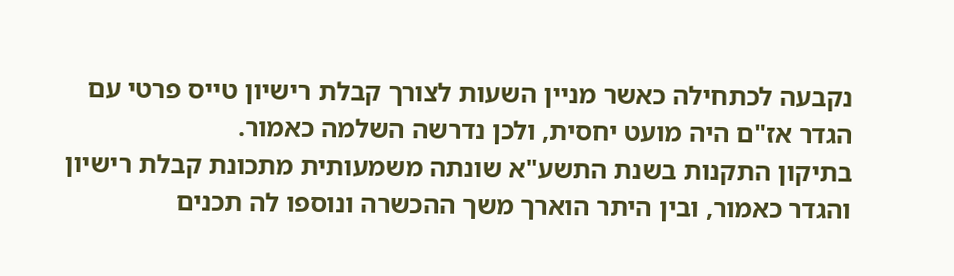נקבעה לכתחילה כאשר מניין השעות לצורך קבלת רישיון טייס פרטי עם הגדר אז"ם היה מועט יחסית, ולכן נדרשה השלמה כאמור.
בתיקון התקנות בשנת התשע"א שונתה משמעותית מתכונת קבלת רישיון והגדר כאמור, ובין היתר הוארך משך ההכשרה ונוספו לה תכנים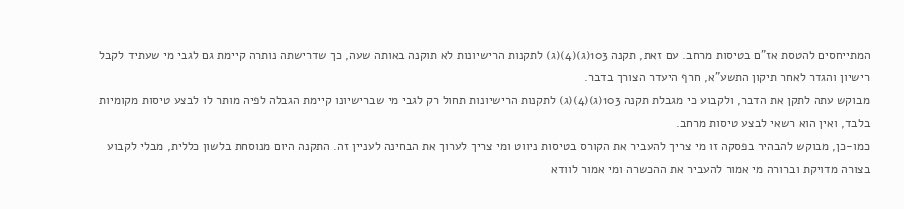המתייחסים להטסת אז"ם בטיסות מרחב. עם זאת, תקנה 103(ג)(4)(ג) לתקנות הרישיונות לא תוקנה באותה שעה, כך שדרישתה נותרה קיימת גם לגבי מי שעתיד לקבל רישיון והגדר לאחר תיקון התשע"א, חרף היעדר הצורך בדבר.
מבוקש עתה לתקן את הדבר, ולקבוע כי מגבלת תקנה 103(ג)(4)(ג) לתקנות הרישיונות תחול רק לגבי מי שברישיונו קיימת הגבלה לפיה מותר לו לבצע טיסות מקומיות בלבד, ואין הוא רשאי לבצע טיסות מרחב.
כמו-כן, מבוקש להבהיר בפסקה זו מי צריך להעביר את הקורס בטיסות ניווט ומי צריך לערוך את הבחינה לעניין זה. התקנה היום מנוסחת בלשון כללית, מבלי לקבוע בצורה מדויקת וברורה מי אמור להעביר את ההכשרה ומי אמור לוודא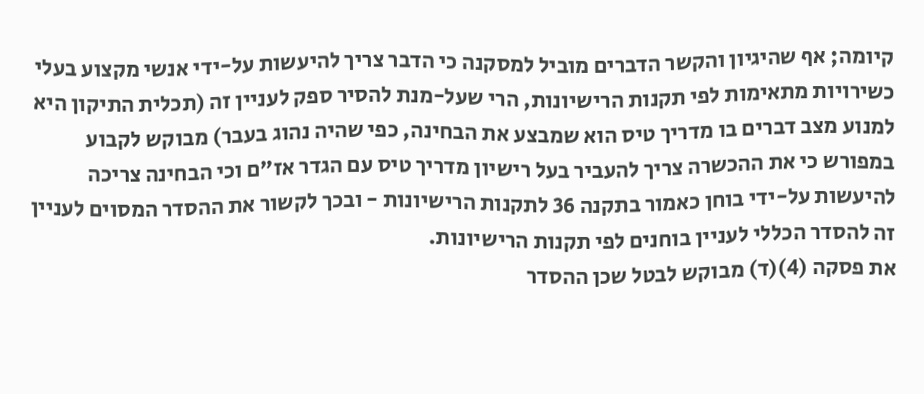קיומה; אף שהיגיון והקשר הדברים מוביל למסקנה כי הדבר צריך להיעשות על-ידי אנשי מקצוע בעלי כשירויות מתאימות לפי תקנות הרישיונות, הרי שעל-מנת להסיר ספק לעניין זה (תכלית התיקון היא למנוע מצב דברים בו מדריך טיס הוא שמבצע את הבחינה, כפי שהיה נהוג בעבר) מבוקש לקבוע במפורש כי את ההכשרה צריך להעביר בעל רישיון מדריך טיס עם הגדר אז"ם וכי הבחינה צריכה להיעשות על-ידי בוחן כאמור בתקנה 36 לתקנות הרישיונות - ובכך לקשור את ההסדר המסוים לעניין זה להסדר הכללי לעניין בוחנים לפי תקנות הרישיונות.
את פסקה (4)(ד) מבוקש לבטל שכן ההסדר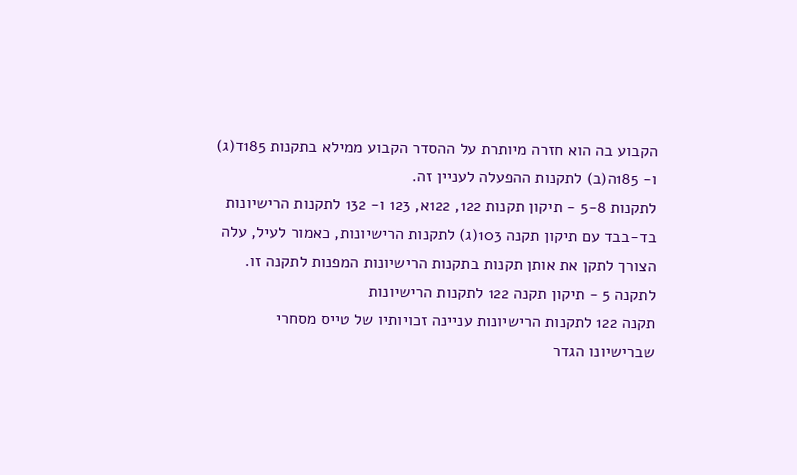הקבוע בה הוא חזרה מיותרת על ההסדר הקבוע ממילא בתקנות 185ד(ג) ו- 185ה(ב) לתקנות ההפעלה לעניין זה.
לתקנות 5-8 - תיקון תקנות 122, 122א, 123 ו- 132 לתקנות הרישיונות
בד-בבד עם תיקון תקנה 103(ג) לתקנות הרישיונות, כאמור לעיל, עלה הצורך לתקן את אותן תקנות בתקנות הרישיונות המפנות לתקנה זו.
לתקנה 5 - תיקון תקנה 122 לתקנות הרישיונות
תקנה 122 לתקנות הרישיונות עניינה זכויותיו של טייס מסחרי שברישיונו הגדר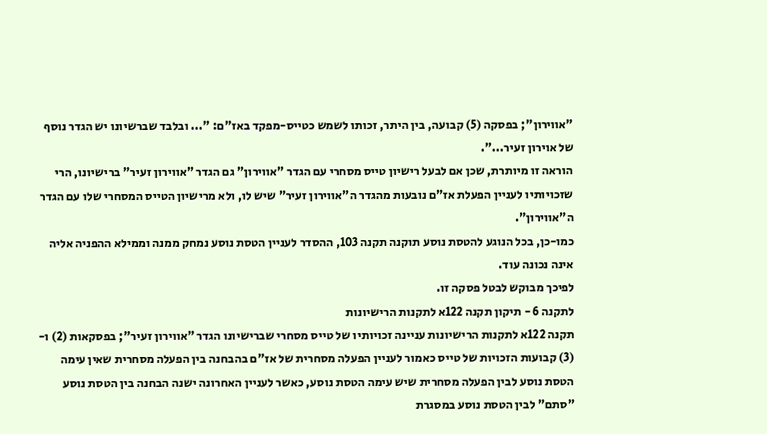"אווירון"; בפסקה (5) קבועה, בין היתר, זכותו לשמש כטייס-מפקד באז"ם: "... ובלבד שברשיונו יש הגדר נוסף של אוירון זעיר...".
הוראה זו מיותרת, שכן אם לבעל רישיון טייס מסחרי עם הגדר "אווירון" גם הגדר "אווירון זעיר" ברישיונו, הרי שזכויותיו לעניין הפעלת אז"ם נובעות מהגדר ה"אווירון זעיר" שיש לו, ולא מרישיון הטייס המסחרי שלו עם הגדר ה"אווירון".
כמו-כן, בכל הנוגע להטסת נוסע תוקנה תקנה 103, ההסדר לעניין הטסת נוסע נמחק ממנה וממילא ההפניה אליה אינה נכונה עוד.
לפיכך מבוקש לבטל פסקה זו.
לתקנה 6 - תיקון תקנה 122א לתקנות הרישיונות
תקנה 122א לתקנות הרישיונות עניינה זכויותיו של טייס מסחרי שברישיונו הגדר "אווירון זעיר"; בפסקאות (2) ו- (3) קבועות הזכויות של טייס כאמור לעניין הפעלה מסחרית של אז"ם בהבחנה בין הפעלה מסחרית שאין עימה הטסת נוסע לבין הפעלה מסחרית שיש עימה הטסת נוסע, כאשר לעניין האחרונה ישנה הבחנה בין הטסת נוסע "סתם" לבין הטסת נוסע במסגרת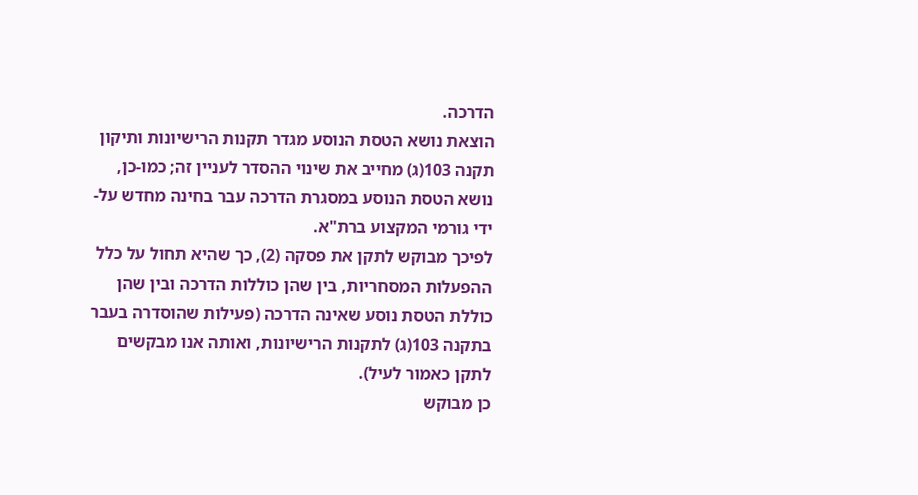הדרכה.
הוצאת נושא הטסת הנוסע מגדר תקנות הרישיונות ותיקון תקנה 103(ג) מחייב את שינוי ההסדר לעניין זה; כמו-כן, נושא הטסת הנוסע במסגרת הדרכה עבר בחינה מחדש על-ידי גורמי המקצוע ברת"א.
לפיכך מבוקש לתקן את פסקה (2), כך שהיא תחול על כלל ההפעלות המסחריות, בין שהן כוללות הדרכה ובין שהן כוללת הטסת נוסע שאינה הדרכה (פעילות שהוסדרה בעבר בתקנה 103(ג) לתקנות הרישיונות, ואותה אנו מבקשים לתקן כאמור לעיל).
כן מבוקש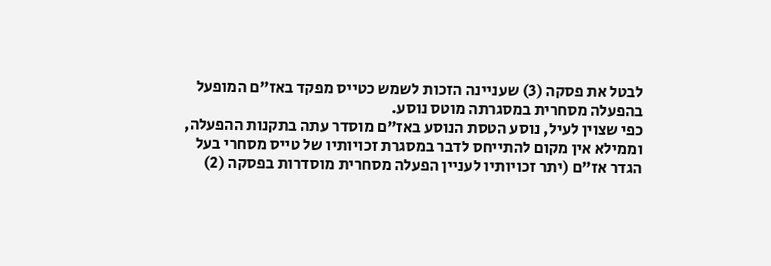לבטל את פסקה (3) שעניינה הזכות לשמש כטייס מפקד באז"ם המופעל בהפעלה מסחרית במסגרתה מוטס נוסע.
כפי שצוין לעיל, נוסע הטסת הנוסע באז"ם מוסדר עתה בתקנות ההפעלה, וממילא אין מקום להתייחס לדבר במסגרת זכויותיו של טייס מסחרי בעל הגדר אז"ם (יתר זכויותיו לעניין הפעלה מסחרית מוסדרות בפסקה (2)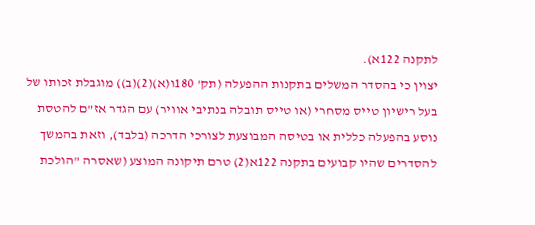לתקנה 122א).
יצוין כי בהסדר המשלים בתקנות ההפעלה (תק' 180ו(א)(2)(ב)) מוגבלת זכותו של בעל רישיון טייס מסחרי (או טייס תובלה בנתיבי אוויר) עם הגדר אז"ם להטסת נוסע בהפעלה כללית או בטיסה המבוצעת לצורכי הדרכה (בלבד), וזאת בהמשך להסדרים שהיו קבועים בתקנה 122א(2) טרם תיקונה המוצע (שאסרה "הולכת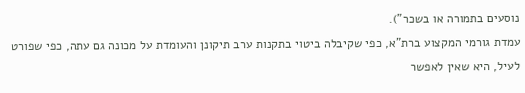נוסעים בתמורה או בשכר").
עמדת גורמי המקצוע ברת"א, כפי שקיבלה ביטוי בתקנות ערב תיקונן והעומדת על מכונה גם עתה, כפי שפורט לעיל, היא שאין לאפשר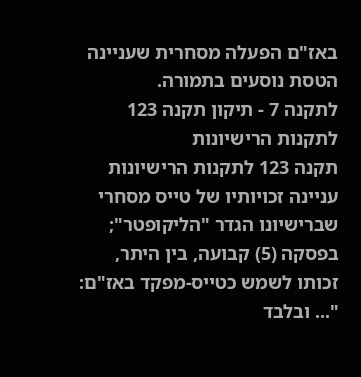באז"ם הפעלה מסחרית שעניינה הטסת נוסעים בתמורה.
לתקנה 7 - תיקון תקנה 123 לתקנות הרישיונות
תקנה 123 לתקנות הרישיונות עניינה זכויותיו של טייס מסחרי שברישיונו הגדר "הליקופטר"; בפסקה (5) קבועה, בין היתר, זכותו לשמש כטייס-מפקד באז"ם: "... ובלבד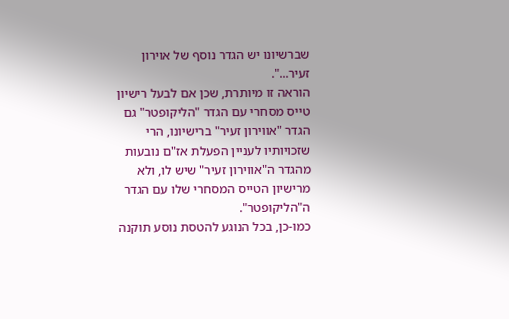שברשיונו יש הגדר נוסף של אוירון זעיר...".
הוראה זו מיותרת, שכן אם לבעל רישיון טייס מסחרי עם הגדר "הליקופטר" גם הגדר "אווירון זעיר" ברישיונו, הרי שזכויותיו לעניין הפעלת אז"ם נובעות מהגדר ה"אווירון זעיר" שיש לו, ולא מרישיון הטייס המסחרי שלו עם הגדר ה"הליקופטר".
כמו-כן, בכל הנוגע להטסת נוסע תוקנה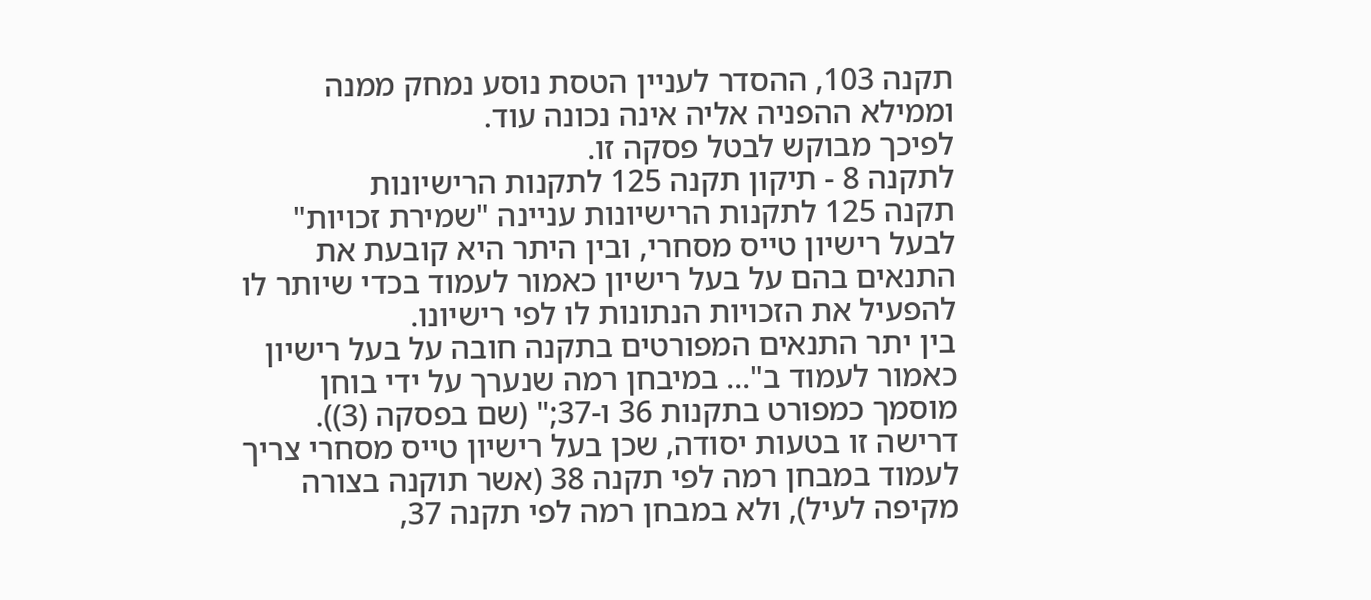תקנה 103, ההסדר לעניין הטסת נוסע נמחק ממנה וממילא ההפניה אליה אינה נכונה עוד.
לפיכך מבוקש לבטל פסקה זו.
לתקנה 8 - תיקון תקנה 125 לתקנות הרישיונות
תקנה 125 לתקנות הרישיונות עניינה "שמירת זכויות" לבעל רישיון טייס מסחרי, ובין היתר היא קובעת את התנאים בהם על בעל רישיון כאמור לעמוד בכדי שיותר לו להפעיל את הזכויות הנתונות לו לפי רישיונו.
בין יתר התנאים המפורטים בתקנה חובה על בעל רישיון כאמור לעמוד ב"... במיבחן רמה שנערך על ידי בוחן מוסמך כמפורט בתקנות 36 ו-37;" (שם בפסקה (3)).
דרישה זו בטעות יסודה, שכן בעל רישיון טייס מסחרי צריך לעמוד במבחן רמה לפי תקנה 38 (אשר תוקנה בצורה מקיפה לעיל), ולא במבחן רמה לפי תקנה 37,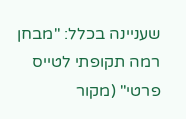שעניינה בכלל: "מבחן רמה תקופתי לטייס פרטי" (מקור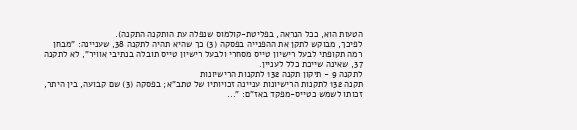הטעות הוא, ככל הנראה, בפליטת-קולמוס שנפלה עת הותקנה התקנה).
לפיכך, מבוקש לתקן את ההפנייה בפסקה (3) כך שהיא תהיה לתקנה 38, שעניינה: "מבחן רמה תקופתי לבעל רישיון טייס מסחרי ולבעל רישיון טייס תובלה בנתיבי אוויר", לא לתקנה 37, שאינה שייכת כלל לעניין.
לתקנה 9 - תיקון תקנה 132 לתקנות הרישיונות
תקנה 132 לתקנות הרישיונות עניינה זכויותיו של טתב"א; בפסקה (3) שם קבועה, בין היתר, זכותו לשמש כטייס-מפקד באז"ם: "...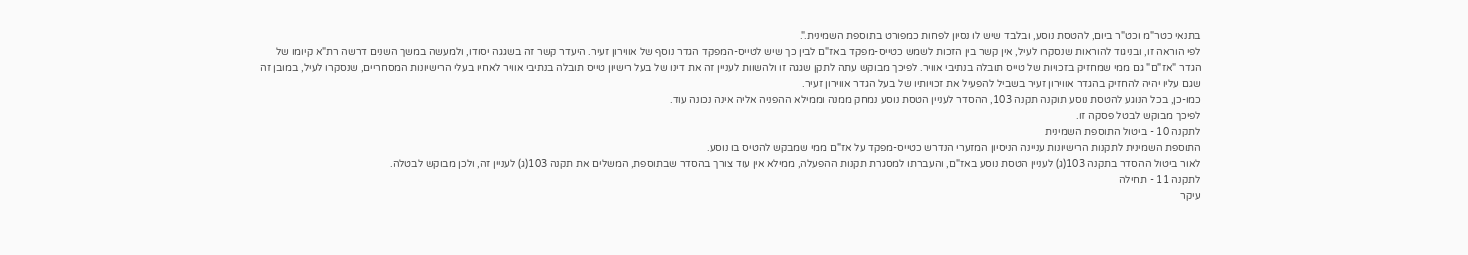בתנאי כטר"מ וכט"ר ביום, להטסת נוסע, ובלבד שיש לו נסיון לפחות כמפורט בתוספת השמינית.".
לפי הוראה זו, ובניגוד להוראות שנסקרו לעיל, אין קשר בין הזכות לשמש כטייס-מפקד באז"ם לבין כך שיש לטייס-המפקד הגדר נוסף של אווירון זעיר. היעדר קשר זה בשגגה יסודו, ולמעשה במשך השנים דרשה רת"א קיומו של הגדר "אז"ם" גם ממי שמחזיק בזכויות של טייס תובלה בנתיבי אוויר. לפיכך מבוקש עתה לתקן שגגה זו ולהשוות לעניין זה את דינו של בעל רישיון טייס תובלה בנתיבי אוויר לאחיו בעלי הרישיונות המסחריים, שנסקרו לעיל, במובן זה שגם עליו יהיה להחזיק בהגדר אווירון זעיר בשביל להפעיל את זכויותיו של בעל הגדר אווירון זעיר.
כמו-כן, בכל הנוגע להטסת נוסע תוקנה תקנה 103, ההסדר לעניין הטסת נוסע נמחק ממנה וממילא ההפניה אליה אינה נכונה עוד.
לפיכך מבוקש לבטל פסקה זו.
לתקנה 10 - ביטול התוספת השמינית
התוספת השמינית לתקנות הרישיונות עניינה הניסיון המזערי הנדרש כטייס-מפקד על אז"ם ממי שמבקש להטיס בו נוסע.
לאור ביטול ההסדר בתקנה 103(ג) לעניין הטסת נוסע באז"ם, והעברתו למסגרת תקנות ההפעלה, ממילא אין עוד צורך בהסדר שבתוספת, המשלים את תקנה 103(ג) לעניין זה, ולכן מבוקש לבטלה.
לתקנה 11 - תחילה
עיקר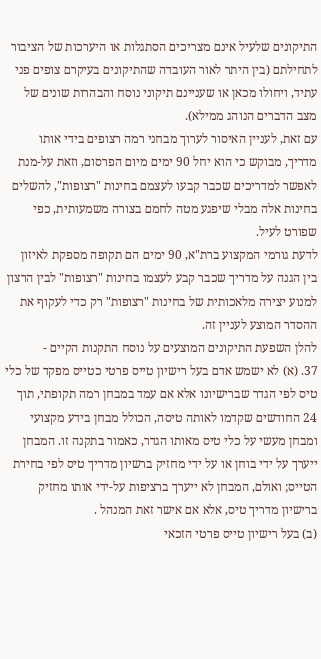התיקונים שלעיל אינם מצריכים הסתגלות או היערכות של הציבור לתחילתם (בין היתר לאור העובדה שהתיקונים בעיקרם צופים פני עתיד, ויחולו מכאן או שעניינם תיקוני נוסח והבהרות שונים של מצב הדברים הנוהג ממילא).
עם זאת, לעניין האיסור לערוך מבחני רמה רצופים בידי אותו מדריך, מבוקש כי הוא יחל 90 ימים מיום הפרסום, וזאת על-מנת לאפשר למדריכים שכבר קבעו לעצמם בחינות "רצופות", להשלים בחינות אלה מבלי שיפגע מטה לחמם בצורה משמעותית, כפי שפורט לעיל.
לדעת גורמי המקצוע ברת"א, 90 ימים הם תקופה מספקת לאיזון בין הגנה על מדריך שכבר קבע לעצמו בחינות "רצופות" לבין הרצון למנוע יצירה מלאכותית של בחינות "רצופות" רק כדי לעקוף את ההסדר המוצע לעניין זה.
להלן השפעת התיקונים המוצעים על נוסח התקנות הקיים -
37. (א) לא ישמש אדם בעל רישיון טייס פרטי כטייס מפקד של כלי טיס לפי הגדר שברישיונו אלא אם עמד במבחן רמה תקופתי, תוך 24 החודשים שקדמו לאותה טיסה, הכולל מבחן בידע מקצועי ומבחן מעשי על כלי טיס מאותו הגדר, כאמור בתקנה זו. המבחן ייערך על ידי בוחן או על ידי מחזיק ברשיון מדריך טיס לפי בחירת הטייס; ואולם, המבחן לא ייערך ברציפות על-ידי אותו מחזיק ברישיון מדריך טיס, אלא אם אישר זאת המנהל .
(ב) בעל רישיון טייס פרטי הזכאי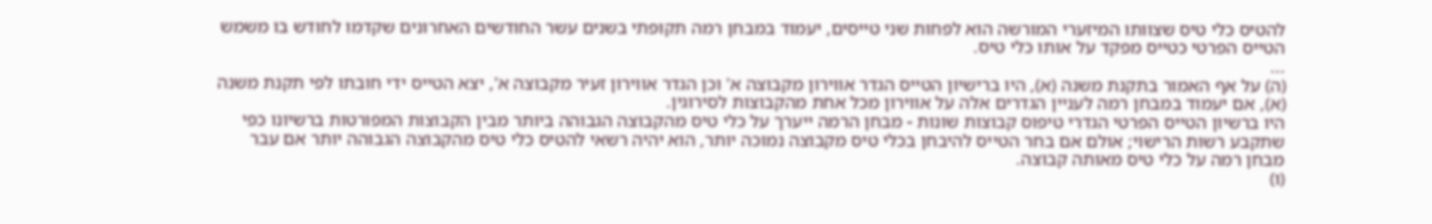להטיס כלי טיס שצוותו המיזערי המורשה הוא לפחות שני טייסים, יעמוד במבחן רמה תקופתי בשנים עשר החודשים האחרונים שקדמו לחודש בו משמש הטייס הפרטי כטייס מפקד על אותו כלי טיס.
...
(ה) על אף האמור בתקנת משנה (א), היו ברישיון הטייס הגדר אווירון מקבוצה א' וכן הגדר אווירון זעיר מקבוצה א', יצא הטייס ידי חובתו לפי תקנת משנה (א), אם יעמוד במבחן רמה לעניין הגדרים אלה על אווירון מכל אחת מהקבוצות לסירוגין.
היו ברשיון הטייס הפרטי הגדרי טיפוס קבוצות שונות - מבחן הרמה ייערך על כלי טיס מהקבוצה הגבוהה ביותר מבין הקבוצות המפורטות ברשיונו כפי שתקבע רשות הרישוי; אולם אם בחר הטייס להיבחן בכלי טיס מקבוצה נמוכה יותר, הוא יהיה רשאי להטיס כלי טיס מהקבוצה הגבוהה יותר אם עבר מבחן רמה על כלי טיס מאותה קבוצה.
(ו)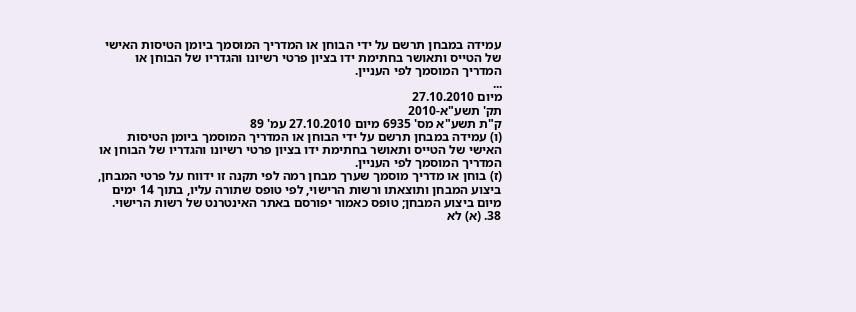עמידה במבחן תרשם על ידי הבוחן או המדריך המוסמך ביומן הטיסות האישי של הטייס ותאושר בחתימת ידו בציון פרטי רשיונו והגדריו של הבוחן או המדריך המוסמך לפי העניין.
...
מיום 27.10.2010
תק' תשע"א-2010
ק"ת תשע"א מס' 6935 מיום 27.10.2010 עמ' 89
(ו) עמידה במבחן תרשם על ידי הבוחן או המדריך המוסמך ביומן הטיסות האישי של הטייס ותאושר בחתימת ידו בציון פרטי רשיונו והגדריו של הבוחן או המדריך המוסמך לפי העניין.
(ז) בוחן או מדריך מוסמך שערך מבחן רמה לפי תקנה זו ידווח על פרטי המבחן, ביצוע המבחן ותוצאתו ורשות הרישוי, לפי טופס שתורה עליו, בתוך 14 ימים מיום ביצוע המבחן; טופס כאמור יפורסם באתר האינטרנט של רשות הרישוי.
38. (א) לא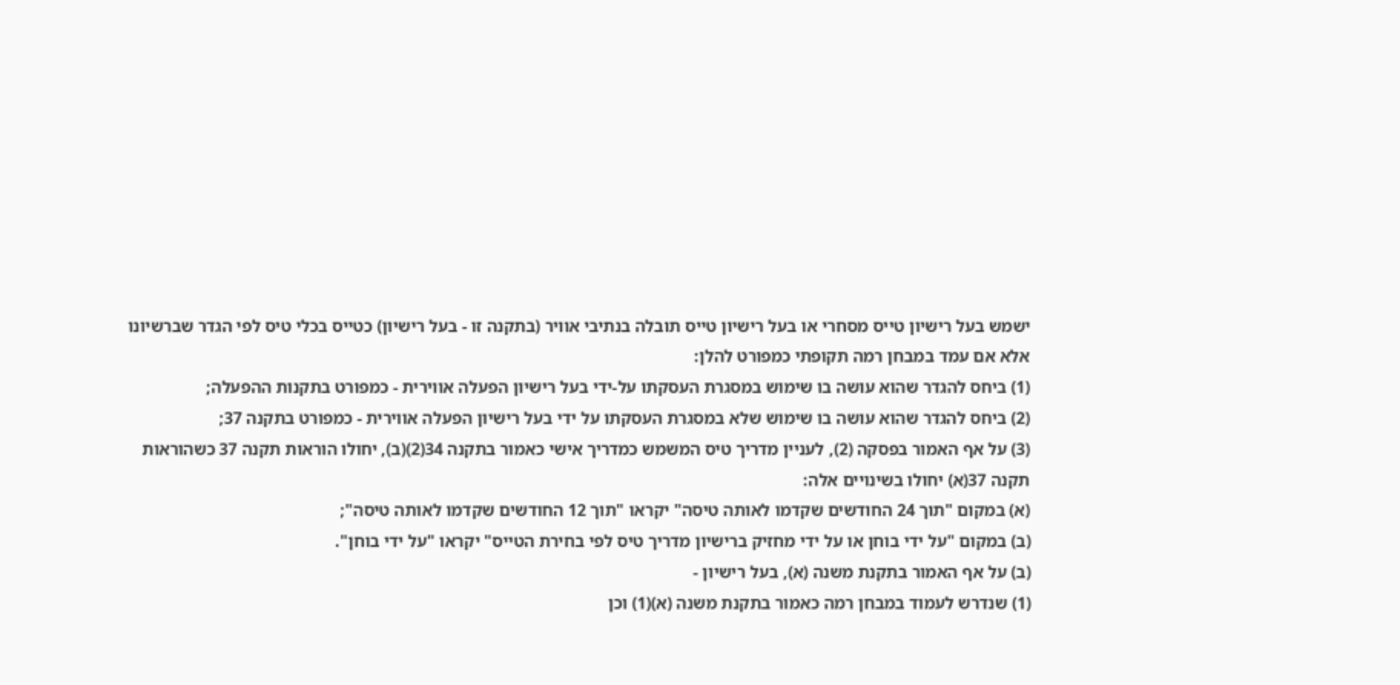ישמש בעל רישיון טייס מסחרי או בעל רישיון טייס תובלה בנתיבי אוויר (בתקנה זו - בעל רישיון) כטייס בכלי טיס לפי הגדר שברשיונו אלא אם עמד במבחן רמה תקופתי כמפורט להלן:
(1) ביחס להגדר שהוא עושה בו שימוש במסגרת העסקתו על-ידי בעל רישיון הפעלה אווירית - כמפורט בתקנות ההפעלה;
(2) ביחס להגדר שהוא עושה בו שימוש שלא במסגרת העסקתו על ידי בעל רישיון הפעלה אווירית - כמפורט בתקנה 37;
(3) על אף האמור בפסקה (2), לעניין מדריך טיס המשמש כמדריך אישי כאמור בתקנה 34(2)(ב), יחולו הוראות תקנה 37 כשהוראות תקנה 37(א) יחולו בשינויים אלה:
(א) במקום "תוך 24 החודשים שקדמו לאותה טיסה" יקראו "תוך 12 החודשים שקדמו לאותה טיסה";
(ב) במקום "על ידי בוחן או על ידי מחזיק ברישיון מדריך טיס לפי בחירת הטייס" יקראו "על ידי בוחן".
(ב) על אף האמור בתקנת משנה (א), בעל רישיון -
(1) שנדרש לעמוד במבחן רמה כאמור בתקנת משנה (א)(1) וכן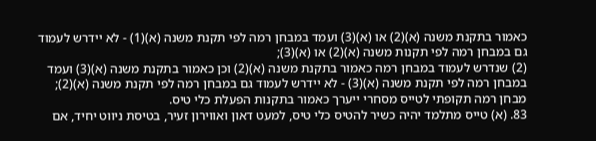כאמור בתקנת משנה (א)(2) או (א)(3) ועמד במבחן רמה לפי תקנת משנה (א)(1) - לא יידרש לעמוד גם במבחן רמה לפי תקנות משנה (א)(2) או (א)(3);
(2) שנדרש לעמוד במבחן רמה כאמור בתקנת משנה (א)(2) וכן כאמור בתקנת משנה (א)(3) ועמד במבחן רמה לפי תקנת משנה (א)(3) - לא יידרש לעמוד גם במבחן רמה לפי תקנת משנה (א)(2);
מבחן רמה תקופתי לטייס מסחרי ייערך כאמור בתקנות הפעלת כלי טיס.
83. (א) טייס מתלמד יהיה כשיר להטיס כלי טיס, למעט דאון ואווירון זעיר, בטיסת ניווט יחיד, אם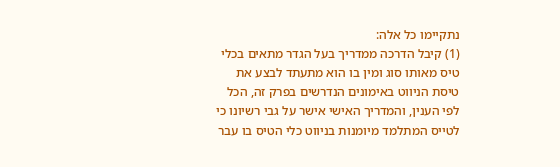נתקיימו כל אלה:
(1) קיבל הדרכה ממדריך בעל הגדר מתאים בכלי טיס מאותו סוג ומין בו הוא מתעתד לבצע את טיסת הניווט באימונים הנדרשים בפרק זה, הכל לפי הענין, והמדריך האישי אישר על גבי רשיונו כי לטייס המתלמד מיומנות בניווט כלי הטיס בו עבר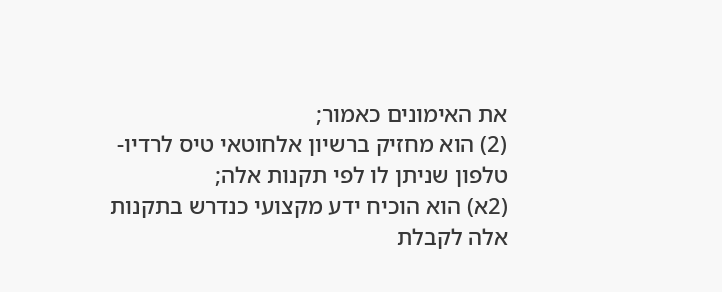את האימונים כאמור;
(2) הוא מחזיק ברשיון אלחוטאי טיס לרדיו-טלפון שניתן לו לפי תקנות אלה;
(2א) הוא הוכיח ידע מקצועי כנדרש בתקנות אלה לקבלת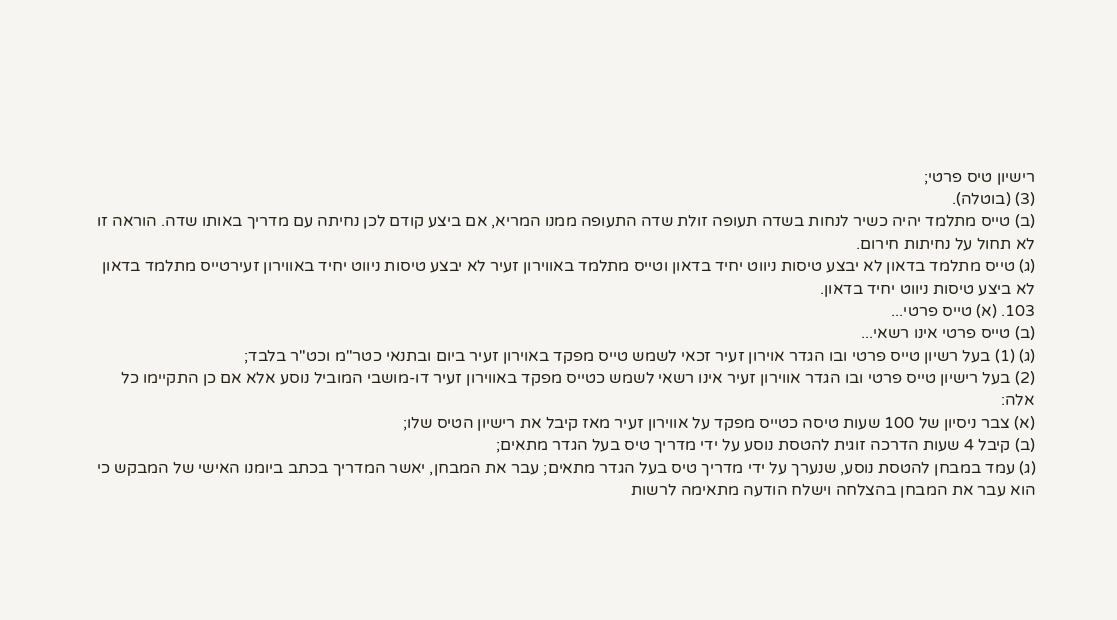רישיון טיס פרטי;
(3) (בוטלה).
(ב) טייס מתלמד יהיה כשיר לנחות בשדה תעופה זולת שדה התעופה ממנו המריא, אם ביצע קודם לכן נחיתה עם מדריך באותו שדה. הוראה זו לא תחול על נחיתות חירום.
(ג) טייס מתלמד בדאון לא יבצע טיסות ניווט יחיד בדאון וטייס מתלמד באווירון זעיר לא יבצע טיסות ניווט יחיד באווירון זעירטייס מתלמד בדאון לא ביצע טיסות ניווט יחיד בדאון.
103. (א) טייס פרטי...
(ב) טייס פרטי אינו רשאי...
(ג) (1) בעל רשיון טייס פרטי ובו הגדר אוירון זעיר זכאי לשמש טייס מפקד באוירון זעיר ביום ובתנאי כטר"מ וכט"ר בלבד;
(2) בעל רישיון טייס פרטי ובו הגדר אווירון זעיר אינו רשאי לשמש כטייס מפקד באווירון זעיר דו-מושבי המוביל נוסע אלא אם כן התקיימו כל אלה:
(א) צבר ניסיון של 100 שעות טיסה כטייס מפקד על אווירון זעיר מאז קיבל את רישיון הטיס שלו;
(ב) קיבל 4 שעות הדרכה זוגית להטסת נוסע על ידי מדריך טיס בעל הגדר מתאים;
(ג) עמד במבחן להטסת נוסע, שנערך על ידי מדריך טיס בעל הגדר מתאים; עבר את המבחן, יאשר המדריך בכתב ביומנו האישי של המבקש כי הוא עבר את המבחן בהצלחה וישלח הודעה מתאימה לרשות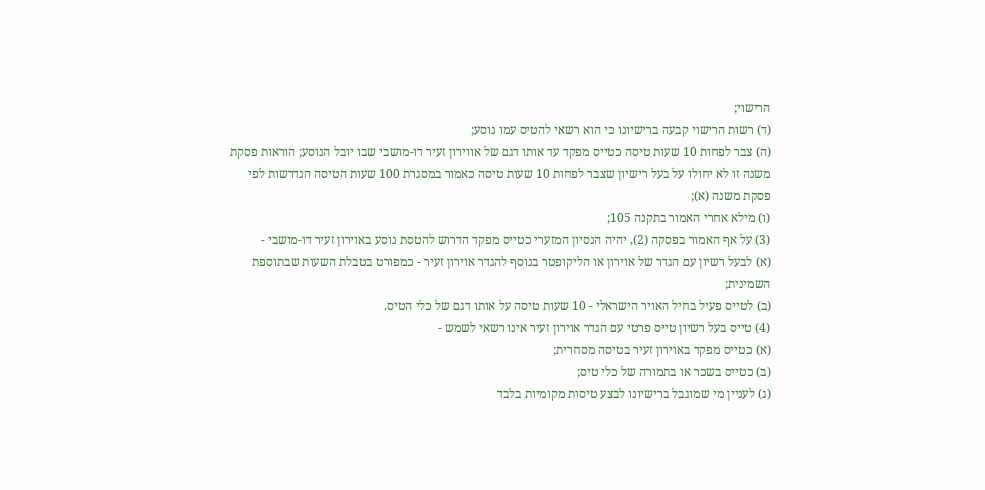הרישוי;
(ד) רשות הרישוי קבעה ברישיונו כי הוא רשאי להטיס עמו נוסע;
(ה) צבר לפחות 10 שעות טיסה כטייס מפקד עד אותו דגם של אווירון זעיר דו-מושבי שבו יובל הנוסע; הוראות פסקת משנה זו לא יחולו על בעל רישיון שצבר לפחות 10 שעות טיסה כאמור במסגרת 100 שעות הטיסה הנדרשות לפי פסקת משנה (א);
(ו) מילא אחרי האמור בתקנה 105;
(3) על אף האמור בפסקה (2), יהיה הנסיון המזערי כטייס מפקד הדרוש להטסת נוסע באוירון זעיר דו-מושבי -
(א) לבעל רשיון עם הגדר של אוירון או הליקופטר בנוסף להגדר אוירון זעיר - כמפורט בטבלת השעות שבתוספת השמינית;
(ב) לטייס פעיל בחיל האויר הישראלי - 10 שעות טיסה על אותו דגם של כלי הטיס.
(4) טייס בעל רשיון טייּס פרטי עם הגדר אוירון זעיר אינו רשאי לשמש -
(א) כטייס מפקד באוירון זעיר בטיסה מסחרית;
(ב) כטייס בשכר או בתמורה של כלי טיס;
(ג) לעניין מי שמוגבל ברישיונו לבצע טיסות מקומיות בלבד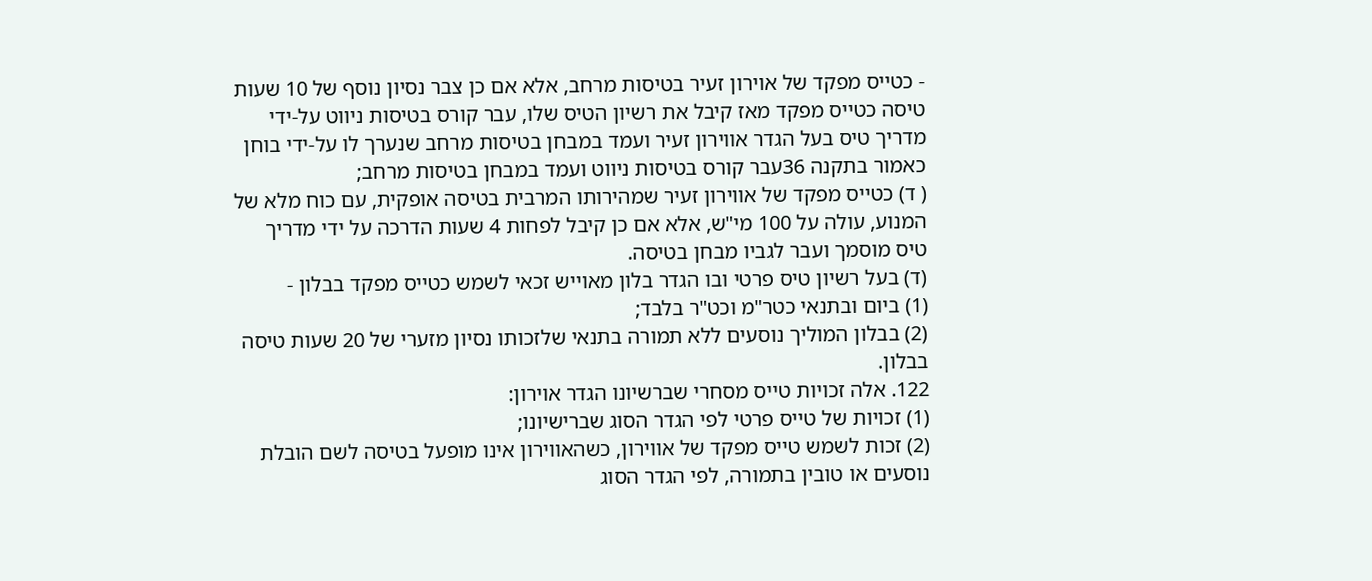- כטייס מפקד של אוירון זעיר בטיסות מרחב, אלא אם כן צבר נסיון נוסף של 10 שעות טיסה כטייס מפקד מאז קיבל את רשיון הטיס שלו, עבר קורס בטיסות ניווט על-ידי מדריך טיס בעל הגדר אווירון זעיר ועמד במבחן בטיסות מרחב שנערך לו על-ידי בוחן כאמור בתקנה 36עבר קורס בטיסות ניווט ועמד במבחן בטיסות מרחב;
( ד) כטייס מפקד של אווירון זעיר שמהירותו המרבית בטיסה אופקית, עם כוח מלא של המנוע, עולה על 100 מי"ש, אלא אם כן קיבל לפחות 4 שעות הדרכה על ידי מדריך טיס מוסמך ועבר לגביו מבחן בטיסה.
(ד) בעל רשיון טיס פרטי ובו הגדר בלון מאוייש זכאי לשמש כטייס מפקד בבלון -
(1) ביום ובתנאי כטר"מ וכט"ר בלבד;
(2) בבלון המוליך נוסעים ללא תמורה בתנאי שלזכותו נסיון מזערי של 20 שעות טיסה בבלון.
122. אלה זכויות טייס מסחרי שברשיונו הגדר אוירון:
(1) זכויות של טייס פרטי לפי הגדר הסוג שברישיונו;
(2) זכות לשמש טייס מפקד של אווירון, כשהאווירון אינו מופעל בטיסה לשם הובלת נוסעים או טובין בתמורה, לפי הגדר הסוג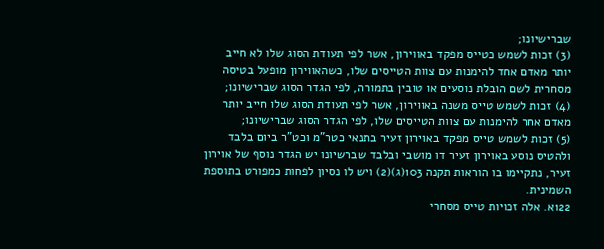שברישיונו;
(3) זכות לשמש כטייס מפקד באווירון, אשר לפי תעודת הסוג שלו לא חייב יותר מאדם אחד להימנות עם צוות הטייסים שלו, כשהאווירון מופעל בטיסה מסחרית לשם הובלת נוסעים או טובין בתמורה, לפי הגדר הסוג שברישיונו;
(4) זכות לשמש טייס משנה באווירון, אשר לפי תעודת הסוג שלו חייב יותר מאדם אחר להימנות עם צוות הטייסים שלו, לפי הגדר הסוג שברישיונו;
(5) זכות לשמש טייס מפקד באוירון זעיר בתנאי כטר"מ וכט"ר ביום בלבד ולהטיס נוסע באוירון זעיר דו מושבי ובלבד שברשיונו יש הגדר נוסף של אוירון זעיר, נתקיימו בו הוראות תקנה 103(ג)(2) ויש לו נסיון לפחות כמפורט בתוספת השמינית.
122א. אלה זכויות טייס מסחרי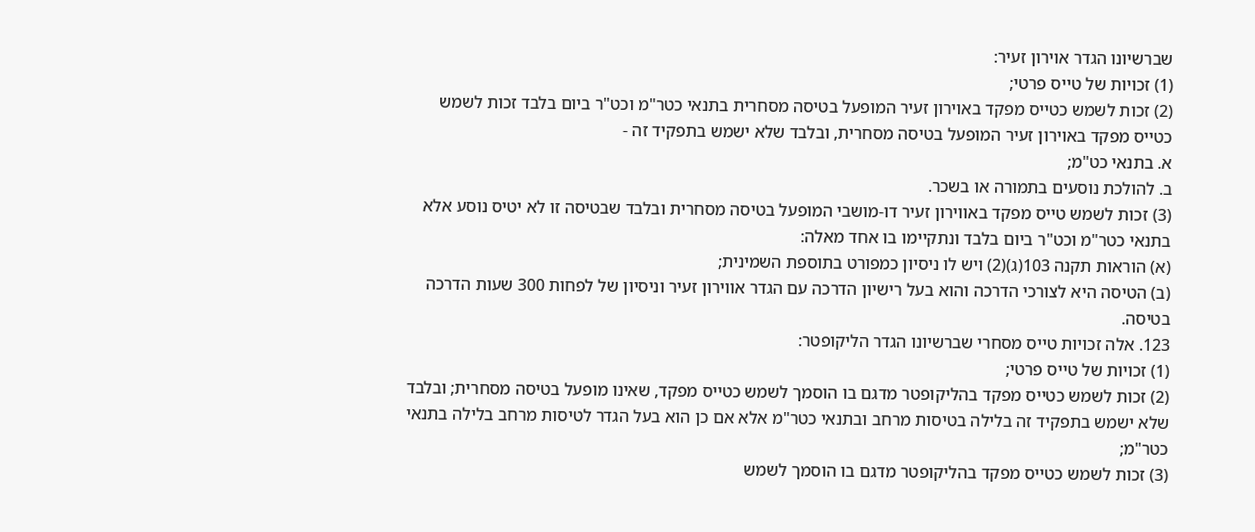שברשיונו הגדר אוירון זעיר:
(1) זכויות של טייס פרטי;
(2) זכות לשמש כטייס מפקד באוירון זעיר המופעל בטיסה מסחרית בתנאי כטר"מ וכט"ר ביום בלבד זכות לשמש כטייס מפקד באוירון זעיר המופעל בטיסה מסחרית, ובלבד שלא ישמש בתפקיד זה -
א. בתנאי כט"מ;
ב. להולכת נוסעים בתמורה או בשכר.
(3) זכות לשמש טייס מפקד באווירון זעיר דו-מושבי המופעל בטיסה מסחרית ובלבד שבטיסה זו לא יטיס נוסע אלא בתנאי כטר"מ וכט"ר ביום בלבד ונתקיימו בו אחד מאלה:
(א) הוראות תקנה 103(ג)(2) ויש לו ניסיון כמפורט בתוספת השמינית;
(ב) הטיסה היא לצורכי הדרכה והוא בעל רישיון הדרכה עם הגדר אווירון זעיר וניסיון של לפחות 300 שעות הדרכה בטיסה.
123. אלה זכויות טייס מסחרי שברשיונו הגדר הליקופטר:
(1) זכויות של טייס פרטי;
(2) זכות לשמש כטייס מפקד בהליקופטר מדגם בו הוסמך לשמש כטייס מפקד, שאינו מופעל בטיסה מסחרית; ובלבד שלא ישמש בתפקיד זה בלילה בטיסות מרחב ובתנאי כטר"מ אלא אם כן הוא בעל הגדר לטיסות מרחב בלילה בתנאי כטר"מ;
(3) זכות לשמש כטייס מפקד בהליקופטר מדגם בו הוסמך לשמש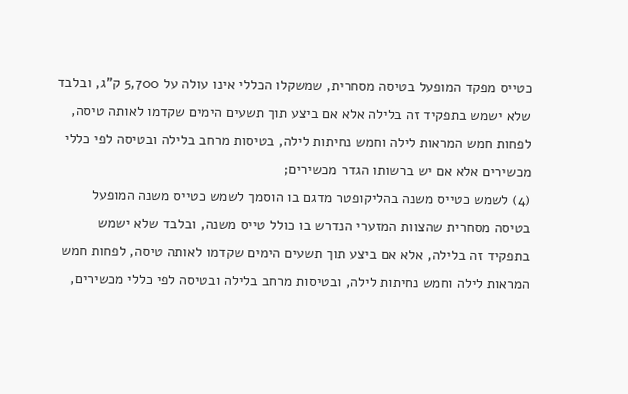כטייס מפקד המופעל בטיסה מסחרית, שמשקלו הכללי אינו עולה על 5,700 ק"ג, ובלבד שלא ישמש בתפקיד זה בלילה אלא אם ביצע תוך תשעים הימים שקדמו לאותה טיסה, לפחות חמש המראות לילה וחמש נחיתות לילה, בטיסות מרחב בלילה ובטיסה לפי כללי מכשירים אלא אם יש ברשותו הגדר מכשירים;
(4) לשמש כטייס משנה בהליקופטר מדגם בו הוסמך לשמש כטייס משנה המופעל בטיסה מסחרית שהצוות המזערי הנדרש בו כולל טייס משנה, ובלבד שלא ישמש בתפקיד זה בלילה, אלא אם ביצע תוך תשעים הימים שקדמו לאותה טיסה, לפחות חמש המראות לילה וחמש נחיתות לילה, ובטיסות מרחב בלילה ובטיסה לפי כללי מכשירים,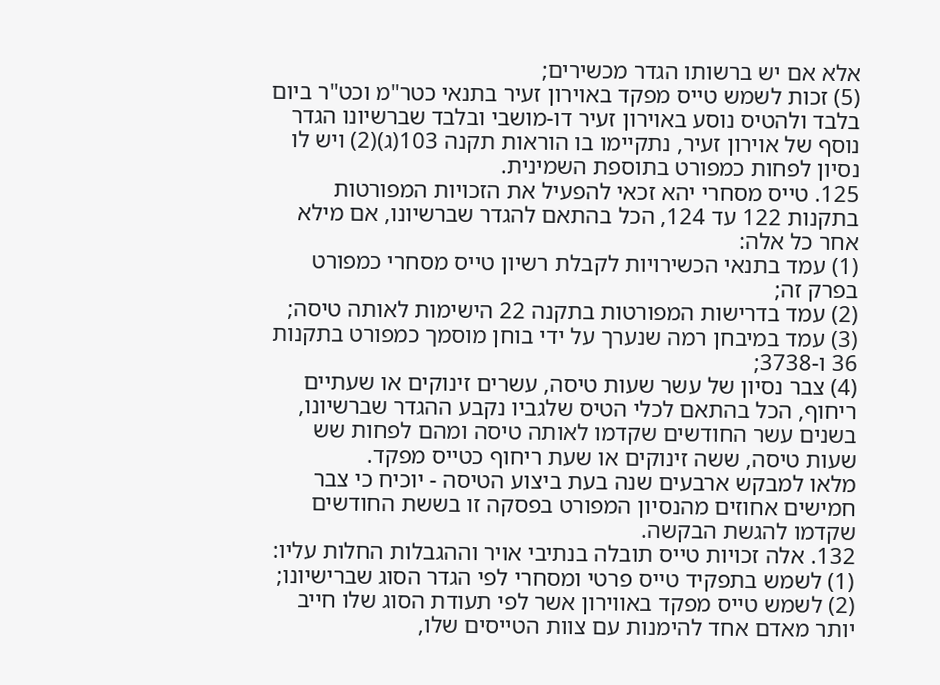אלא אם יש ברשותו הגדר מכשירים;
(5) זכות לשמש טייס מפקד באוירון זעיר בתנאי כטר"מ וכט"ר ביום בלבד ולהטיס נוסע באוירון זעיר דו-מושבי ובלבד שברשיונו הגדר נוסף של אוירון זעיר, נתקיימו בו הוראות תקנה 103(ג)(2) ויש לו נסיון לפחות כמפורט בתוספת השמינית.
125. טייס מסחרי יהא זכאי להפעיל את הזכויות המפורטות בתקנות 122 עד 124, הכל בהתאם להגדר שברשיונו, אם מילא אחר כל אלה:
(1) עמד בתנאי הכשירויות לקבלת רשיון טייס מסחרי כמפורט בפרק זה;
(2) עמד בדרישות המפורטות בתקנה 22 הישימות לאותה טיסה;
(3) עמד במיבחן רמה שנערך על ידי בוחן מוסמך כמפורט בתקנות 36 ו-3738;
(4) צבר נסיון של עשר שעות טיסה, עשרים זינוקים או שעתיים ריחוף, הכל בהתאם לכלי הטיס שלגביו נקבע ההגדר שברשיונו, בשנים עשר החודשים שקדמו לאותה טיסה ומהם לפחות שש שעות טיסה, ששה זינוקים או שעת ריחוף כטייס מפקד.
מלאו למבקש ארבעים שנה בעת ביצוע הטיסה - יוכיח כי צבר חמישים אחוזים מהנסיון המפורט בפסקה זו בששת החודשים שקדמו להגשת הבקשה.
132. אלה זכויות טייס תובלה בנתיבי אויר וההגבלות החלות עליו:
(1) לשמש בתפקיד טייס פרטי ומסחרי לפי הגדר הסוג שברישיונו;
(2) לשמש טייס מפקד באווירון אשר לפי תעודת הסוג שלו חייב יותר מאדם אחד להימנות עם צוות הטייסים שלו,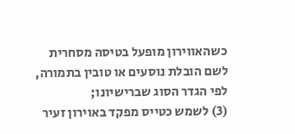כשהאווירון מופעל בטיסה מסחרית לשם הובלת נוסעים או טובין בתמורה, לפי הגדר הסוג שברישיונו;
(3) לשמש כטייס מפקד באוירון זעיר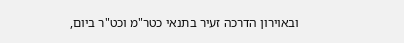ובאוירון הדרכה זעיר בתנאי כטר"מ וכט"ר ביום,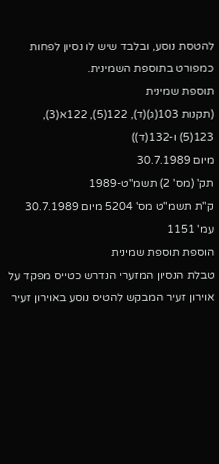להטסת נוסע, ובלבד שיש לו נסיון לפחות כמפורט בתוספת השמינית.
תוספת שמינית
(תקנות 103(ג)(ד), 122(5), 122א(3), 123(5) ו-132(ד))
מיום 30.7.1989
תק' (מס' 2) תשמ"ט-1989
ק"ת תשמ"ט מס' 5204 מיום 30.7.1989 עמ' 1151
הוספת תוספת שמינית
טבלת הנסיון המזערי הנדרש כטייס מפקד על אוירון זעיר המבקש להטיס נוסע באוירון זעיר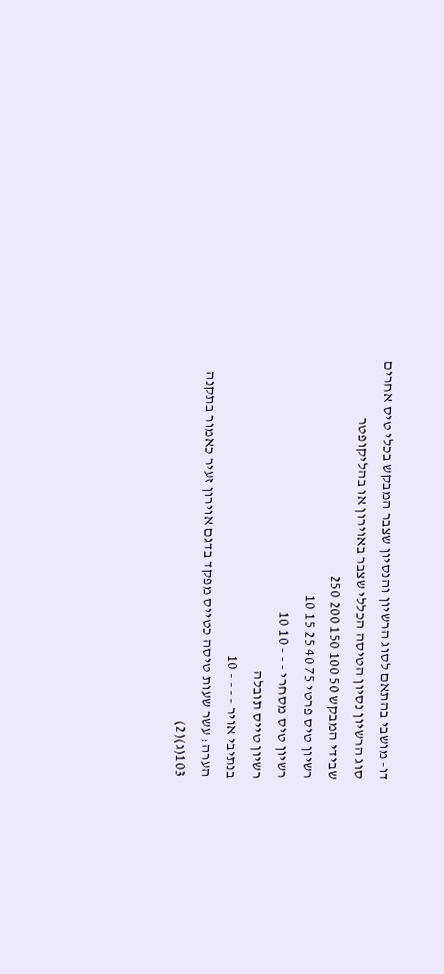דו- מושבי בהתאם לסוג הרשיון והנסיון שצבר המבקש בכלי טיס אחרים
סוג הרשיון נסיון הטיסה הכללי שצבר באוירון או בהליקופטר
שבידי המבקש 50 100 150 200 250
רשיון טיס פרטי 75 40 25 15 10
רשיון טיס מסחרי - - - 10 10
רשיון טייס תובלה
בנתיבי אויר - - - - 10
הערה: עשר שעות טיסה כטייס מפקד בדגם אוירון זעיר כאמור בתקנה 103(ג)(2)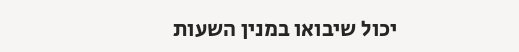יכול שיבואו במנין השעות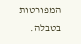המפורטות בטבלה.